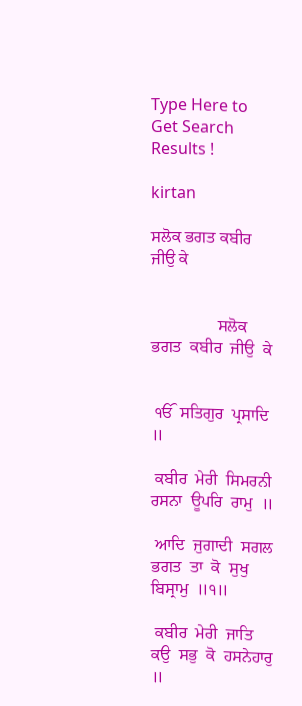Type Here to Get Search Results !

kirtan

ਸਲੋਕ ਭਗਤ ਕਬੀਰ ਜੀਉ ਕੇ


                ਸਲੋਕ  ਭਗਤ  ਕਬੀਰ  ਜੀਉ  ਕੇ


 ੴ  ਸਤਿਗੁਰ  ਪ੍ਰਸਾਦਿ  ॥

 ਕਬੀਰ  ਮੇਰੀ  ਸਿਮਰਨੀ  ਰਸਨਾ  ਊਪਰਿ  ਰਾਮੁ  ॥

 ਆਦਿ  ਜੁਗਾਦੀ  ਸਗਲ  ਭਗਤ  ਤਾ  ਕੋ  ਸੁਖੁ  ਬਿਸ੍ਰਾਮੁ  ॥੧॥

 ਕਬੀਰ  ਮੇਰੀ  ਜਾਤਿ  ਕਉ  ਸਭੁ  ਕੋ  ਹਸਨੇਹਾਰੁ  ॥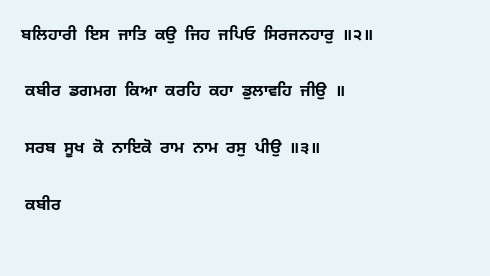ਬਲਿਹਾਰੀ  ਇਸ  ਜਾਤਿ  ਕਉ  ਜਿਹ  ਜਪਿਓ  ਸਿਰਜਨਹਾਰੁ  ॥੨॥

 ਕਬੀਰ  ਡਗਮਗ  ਕਿਆ  ਕਰਹਿ  ਕਹਾ  ਡੁਲਾਵਹਿ  ਜੀਉ  ॥

 ਸਰਬ  ਸੂਖ  ਕੋ  ਨਾਇਕੋ  ਰਾਮ  ਨਾਮ  ਰਸੁ  ਪੀਉ  ॥੩॥

 ਕਬੀਰ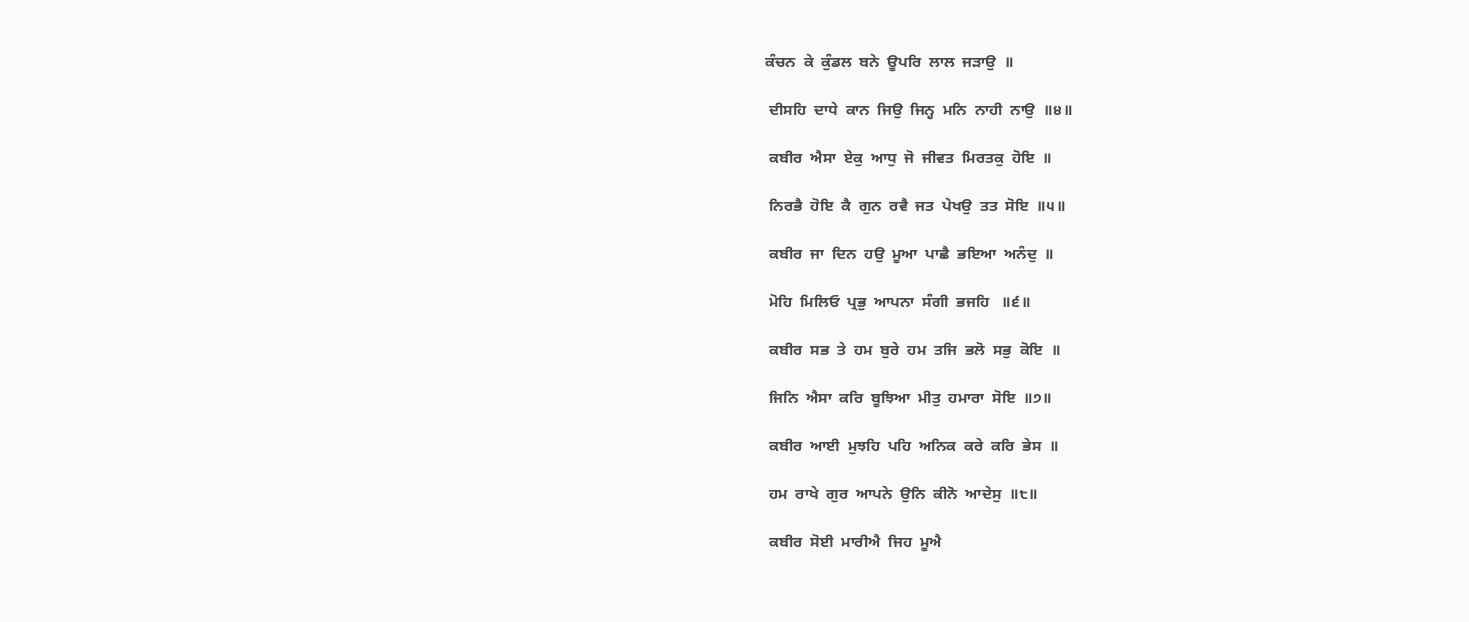ਕੰਚਨ  ਕੇ  ਕੁੰਡਲ  ਬਨੇ  ਊਪਰਿ  ਲਾਲ  ਜੜਾਉ  ॥

 ਦੀਸਹਿ  ਦਾਧੇ  ਕਾਨ  ਜਿਉ  ਜਿਨ੍ਹ  ਮਨਿ  ਨਾਹੀ  ਨਾਉ  ॥੪॥

 ਕਬੀਰ  ਐਸਾ  ਏਕੁ  ਆਧੁ  ਜੋ  ਜੀਵਤ  ਮਿਰਤਕੁ  ਹੋਇ  ॥

 ਨਿਰਭੈ  ਹੋਇ  ਕੈ  ਗੁਨ  ਰਵੈ  ਜਤ  ਪੇਖਉ  ਤਤ  ਸੋਇ  ॥੫॥

 ਕਬੀਰ  ਜਾ  ਦਿਨ  ਹਉ  ਮੂਆ  ਪਾਛੈ  ਭਇਆ  ਅਨੰਦੁ  ॥

 ਮੋਹਿ  ਮਿਲਿਓ  ਪ੍ਰਭੁ  ਆਪਨਾ  ਸੰਗੀ  ਭਜਹਿ   ॥੬॥

 ਕਬੀਰ  ਸਭ  ਤੇ  ਹਮ  ਬੁਰੇ  ਹਮ  ਤਜਿ  ਭਲੋ  ਸਭੁ  ਕੋਇ  ॥

 ਜਿਨਿ  ਐਸਾ  ਕਰਿ  ਬੂਝਿਆ  ਮੀਤੁ  ਹਮਾਰਾ  ਸੋਇ  ॥੭॥

 ਕਬੀਰ  ਆਈ  ਮੁਝਹਿ  ਪਹਿ  ਅਨਿਕ  ਕਰੇ  ਕਰਿ  ਭੇਸ  ॥

 ਹਮ  ਰਾਖੇ  ਗੁਰ  ਆਪਨੇ  ਉਨਿ  ਕੀਨੋ  ਆਦੇਸੁ  ॥੮॥

 ਕਬੀਰ  ਸੋਈ  ਮਾਰੀਐ  ਜਿਹ  ਮੂਐ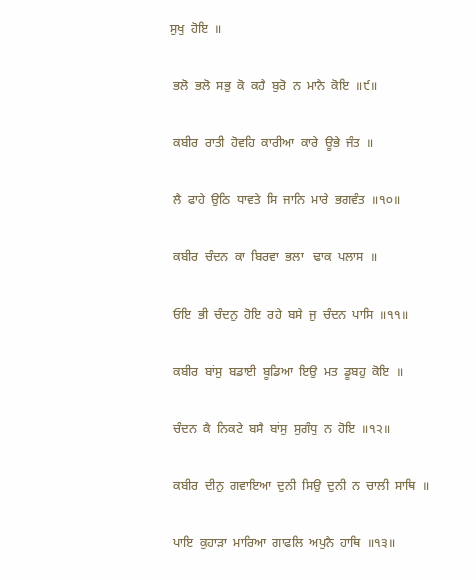ਸੁਖੁ  ਹੋਇ  ॥

 ਭਲੋ  ਭਲੋ  ਸਭੁ  ਕੋ  ਕਹੈ  ਬੁਰੋ  ਨ  ਮਾਨੈ  ਕੋਇ  ॥੯॥

 ਕਬੀਰ  ਰਾਤੀ  ਹੋਵਹਿ  ਕਾਰੀਆ  ਕਾਰੇ  ਊਭੇ  ਜੰਤ  ॥

 ਲੈ  ਫਾਹੇ  ਉਠਿ  ਧਾਵਤੇ  ਸਿ  ਜਾਨਿ  ਮਾਰੇ  ਭਗਵੰਤ  ॥੧੦॥

 ਕਬੀਰ  ਚੰਦਨ  ਕਾ  ਬਿਰਵਾ  ਭਲਾ   ਢਾਕ  ਪਲਾਸ  ॥

 ਓਇ  ਭੀ  ਚੰਦਨੁ  ਹੋਇ  ਰਹੇ  ਬਸੇ  ਜੁ  ਚੰਦਨ  ਪਾਸਿ  ॥੧੧॥

 ਕਬੀਰ  ਬਾਂਸੁ  ਬਡਾਈ  ਬੂਡਿਆ  ਇਉ  ਮਤ  ਡੂਬਹੁ  ਕੋਇ  ॥

 ਚੰਦਨ  ਕੈ  ਨਿਕਟੇ  ਬਸੈ  ਬਾਂਸੁ  ਸੁਗੰਧੁ  ਨ  ਹੋਇ  ॥੧੨॥

 ਕਬੀਰ  ਦੀਨੁ  ਗਵਾਇਆ  ਦੁਨੀ  ਸਿਉ  ਦੁਨੀ  ਨ  ਚਾਲੀ  ਸਾਥਿ  ॥

 ਪਾਇ  ਕੁਹਾੜਾ  ਮਾਰਿਆ  ਗਾਫਲਿ  ਅਪੁਨੈ  ਹਾਥਿ  ॥੧੩॥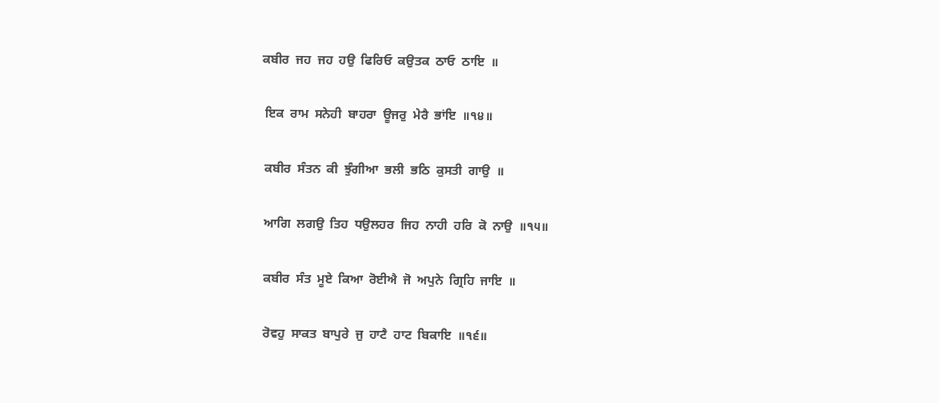ਕਬੀਰ  ਜਹ  ਜਹ  ਹਉ  ਫਿਰਿਓ  ਕਉਤਕ  ਠਾਓ  ਠਾਇ  ॥

 ਇਕ  ਰਾਮ  ਸਨੇਹੀ  ਬਾਹਰਾ  ਊਜਰੁ  ਮੇਰੈ  ਭਾਂਇ  ॥੧੪॥

 ਕਬੀਰ  ਸੰਤਨ  ਕੀ  ਝੁੰਗੀਆ  ਭਲੀ  ਭਠਿ  ਕੁਸਤੀ  ਗਾਉ  ॥

 ਆਗਿ  ਲਗਉ  ਤਿਹ  ਧਉਲਹਰ  ਜਿਹ  ਨਾਹੀ  ਹਰਿ  ਕੋ  ਨਾਉ  ॥੧੫॥

 ਕਬੀਰ  ਸੰਤ  ਮੂਏ  ਕਿਆ  ਰੋਈਐ  ਜੋ  ਅਪੁਨੇ  ਗ੍ਰਿਹਿ  ਜਾਇ  ॥

 ਰੋਵਹੁ  ਸਾਕਤ  ਬਾਪੁਰੇ  ਜੁ  ਹਾਟੈ  ਹਾਟ  ਬਿਕਾਇ  ॥੧੬॥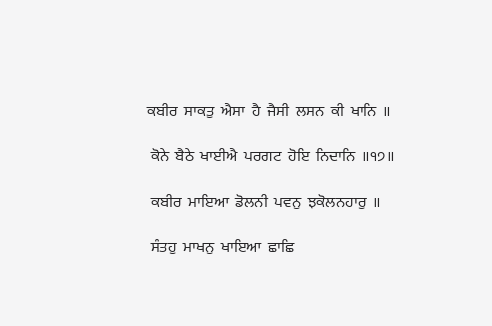ਕਬੀਰ  ਸਾਕਤੁ  ਐਸਾ  ਹੈ  ਜੈਸੀ  ਲਸਨ  ਕੀ  ਖਾਨਿ  ॥

 ਕੋਨੇ  ਬੈਠੇ  ਖਾਈਐ  ਪਰਗਟ  ਹੋਇ  ਨਿਦਾਨਿ  ॥੧੭॥

 ਕਬੀਰ  ਮਾਇਆ  ਡੋਲਨੀ  ਪਵਨੁ  ਝਕੋਲਨਹਾਰੁ  ॥

 ਸੰਤਹੁ  ਮਾਖਨੁ  ਖਾਇਆ  ਛਾਛਿ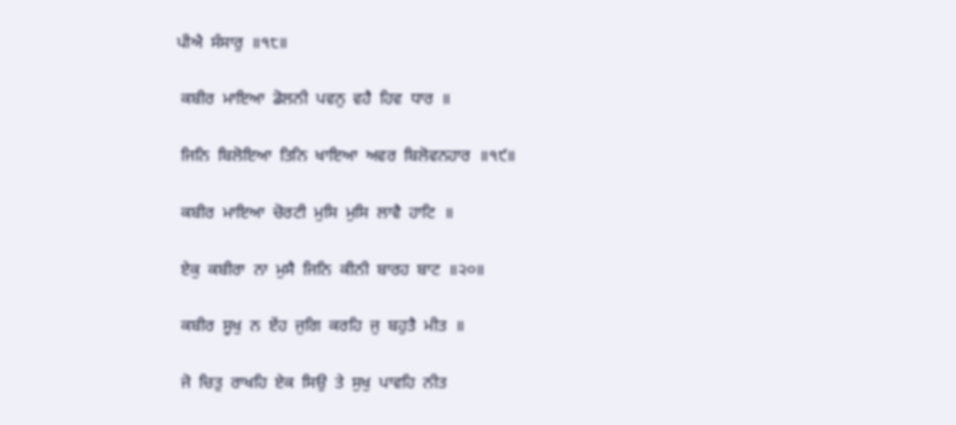ਪੀਐ  ਸੰਸਾਰੁ  ॥੧੮॥

 ਕਬੀਰ  ਮਾਇਆ  ਡੋਲਨੀ  ਪਵਨੁ  ਵਹੈ  ਹਿਵ  ਧਾਰ  ॥

 ਜਿਨਿ  ਬਿਲੋਇਆ  ਤਿਨਿ  ਖਾਇਆ  ਅਵਰ  ਬਿਲੋਵਨਹਾਰ  ॥੧੯॥

 ਕਬੀਰ  ਮਾਇਆ  ਚੋਰਟੀ  ਮੁਸਿ  ਮੁਸਿ  ਲਾਵੈ  ਹਾਟਿ  ॥

 ਏਕੁ  ਕਬੀਰਾ  ਨਾ  ਮੁਸੈ  ਜਿਨਿ  ਕੀਨੀ  ਬਾਰਹ  ਬਾਟ  ॥੨੦॥

 ਕਬੀਰ  ਸੂਖੁ  ਨ  ਏਂਹ  ਜੁਗਿ  ਕਰਹਿ  ਜੁ  ਬਹੁਤੈ  ਮੀਤ  ॥

 ਜੋ  ਚਿਤੁ  ਰਾਖਹਿ  ਏਕ  ਸਿਉ  ਤੇ  ਸੁਖੁ  ਪਾਵਹਿ  ਨੀਤ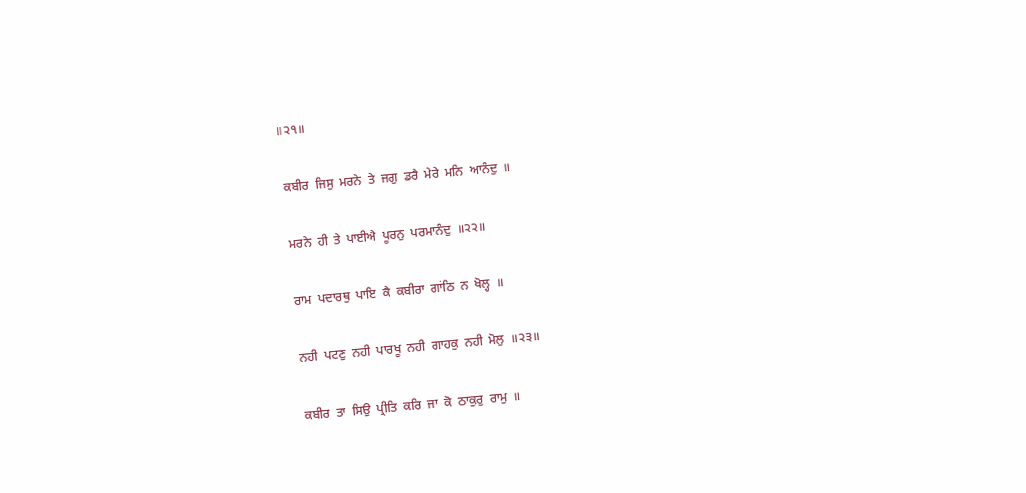॥੨੧॥

 ਕਬੀਰ  ਜਿਸੁ  ਮਰਨੇ  ਤੇ  ਜਗੁ  ਡਰੈ  ਮੇਰੇ  ਮਨਿ  ਆਨੰਦੁ  ॥

 ਮਰਨੇ  ਹੀ  ਤੇ  ਪਾਈਐ  ਪੂਰਨੁ  ਪਰਮਾਨੰਦੁ  ॥੨੨॥

 ਰਾਮ  ਪਦਾਰਥੁ  ਪਾਇ  ਕੈ  ਕਬੀਰਾ  ਗਾਂਠਿ  ਨ  ਖੋਲ੍ਹ  ॥

 ਨਹੀ  ਪਟਣੁ  ਨਹੀ  ਪਾਰਖੂ  ਨਹੀ  ਗਾਹਕੁ  ਨਹੀ  ਮੋਲੁ  ॥੨੩॥

 ਕਬੀਰ  ਤਾ  ਸਿਉ  ਪ੍ਰੀਤਿ  ਕਰਿ  ਜਾ  ਕੋ  ਠਾਕੁਰੁ  ਰਾਮੁ  ॥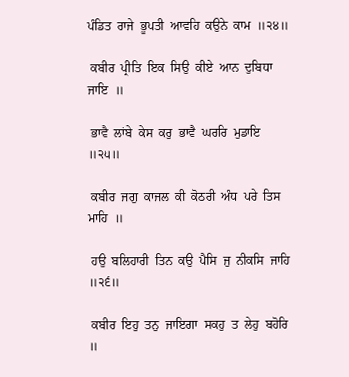ਪੰਡਿਤ  ਰਾਜੇ  ਭੂਪਤੀ  ਆਵਹਿ  ਕਉਨੇ  ਕਾਮ  ॥੨੪॥

 ਕਬੀਰ  ਪ੍ਰੀਤਿ  ਇਕ  ਸਿਉ  ਕੀਏ  ਆਨ  ਦੁਬਿਧਾ  ਜਾਇ  ॥

 ਭਾਵੈ  ਲਾਂਬੇ  ਕੇਸ  ਕਰੁ  ਭਾਵੈ  ਘਰਰਿ  ਮੁਡਾਇ  ॥੨੫॥

 ਕਬੀਰ  ਜਗੁ  ਕਾਜਲ  ਕੀ  ਕੋਠਰੀ  ਅੰਧ  ਪਰੇ  ਤਿਸ  ਮਾਹਿ  ॥

 ਹਉ  ਬਲਿਹਾਰੀ  ਤਿਨ  ਕਉ  ਪੈਸਿ  ਜੁ  ਨੀਕਸਿ  ਜਾਹਿ  ॥੨੬॥

 ਕਬੀਰ  ਇਹੁ  ਤਨੁ  ਜਾਇਗਾ  ਸਕਹੁ  ਤ  ਲੇਹੁ  ਬਹੋਰਿ  ॥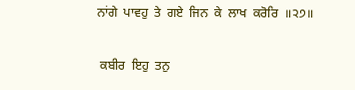ਨਾਂਗੇ  ਪਾਵਹੁ  ਤੇ  ਗਏ  ਜਿਨ  ਕੇ  ਲਾਖ  ਕਰੋਰਿ  ॥੨੭॥

 ਕਬੀਰ  ਇਹੁ  ਤਨੁ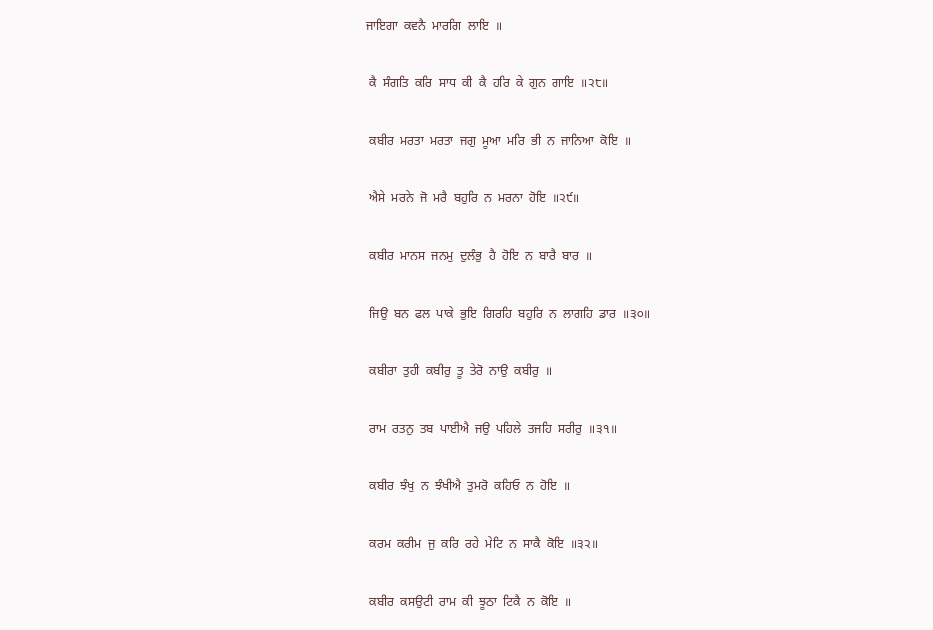ਜਾਇਗਾ  ਕਵਨੈ  ਮਾਰਗਿ  ਲਾਇ  ॥

 ਕੈ  ਸੰਗਤਿ  ਕਰਿ  ਸਾਧ  ਕੀ  ਕੈ  ਹਰਿ  ਕੇ  ਗੁਨ  ਗਾਇ  ॥੨੮॥

 ਕਬੀਰ  ਮਰਤਾ  ਮਰਤਾ  ਜਗੁ  ਮੂਆ  ਮਰਿ  ਭੀ  ਨ  ਜਾਨਿਆ  ਕੋਇ  ॥

 ਐਸੇ  ਮਰਨੇ  ਜੋ  ਮਰੈ  ਬਹੁਰਿ  ਨ  ਮਰਨਾ  ਹੋਇ  ॥੨੯॥

 ਕਬੀਰ  ਮਾਨਸ  ਜਨਮੁ  ਦੁਲੰਭੁ  ਹੈ  ਹੋਇ  ਨ  ਬਾਰੈ  ਬਾਰ  ॥

 ਜਿਉ  ਬਨ  ਫਲ  ਪਾਕੇ  ਭੁਇ  ਗਿਰਹਿ  ਬਹੁਰਿ  ਨ  ਲਾਗਹਿ  ਡਾਰ  ॥੩੦॥

 ਕਬੀਰਾ  ਤੁਹੀ  ਕਬੀਰੁ  ਤੂ  ਤੇਰੋ  ਨਾਉ  ਕਬੀਰੁ  ॥

 ਰਾਮ  ਰਤਨੁ  ਤਬ  ਪਾਈਐ  ਜਉ  ਪਹਿਲੇ  ਤਜਹਿ  ਸਰੀਰੁ  ॥੩੧॥

 ਕਬੀਰ  ਝੰਖੁ  ਨ  ਝੰਖੀਐ  ਤੁਮਰੋ  ਕਹਿਓ  ਨ  ਹੋਇ  ॥

 ਕਰਮ  ਕਰੀਮ  ਜੁ  ਕਰਿ  ਰਹੇ  ਮੇਟਿ  ਨ  ਸਾਕੈ  ਕੋਇ  ॥੩੨॥

 ਕਬੀਰ  ਕਸਉਟੀ  ਰਾਮ  ਕੀ  ਝੂਠਾ  ਟਿਕੈ  ਨ  ਕੋਇ  ॥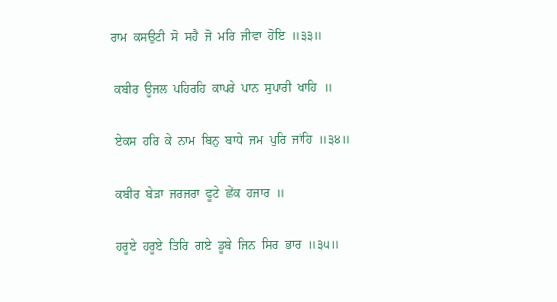ਰਾਮ  ਕਸਉਟੀ  ਸੋ  ਸਹੈ  ਜੋ  ਮਰਿ  ਜੀਵਾ  ਹੋਇ  ॥੩੩॥

 ਕਬੀਰ  ਊਜਲ  ਪਹਿਰਹਿ  ਕਾਪਰੇ  ਪਾਨ  ਸੁਪਾਰੀ  ਖਾਹਿ  ॥

 ਏਕਸ  ਹਰਿ  ਕੇ  ਨਾਮ  ਬਿਨੁ  ਬਾਧੇ  ਜਮ  ਪੁਰਿ  ਜਾਂਹਿ  ॥੩੪॥

 ਕਬੀਰ  ਬੇੜਾ  ਜਰਜਰਾ  ਫੂਟੇ  ਛੇਂਕ  ਹਜਾਰ  ॥

 ਹਰੂਏ  ਹਰੂਏ  ਤਿਰਿ  ਗਏ  ਡੂਬੇ  ਜਿਨ  ਸਿਰ  ਭਾਰ  ॥੩੫॥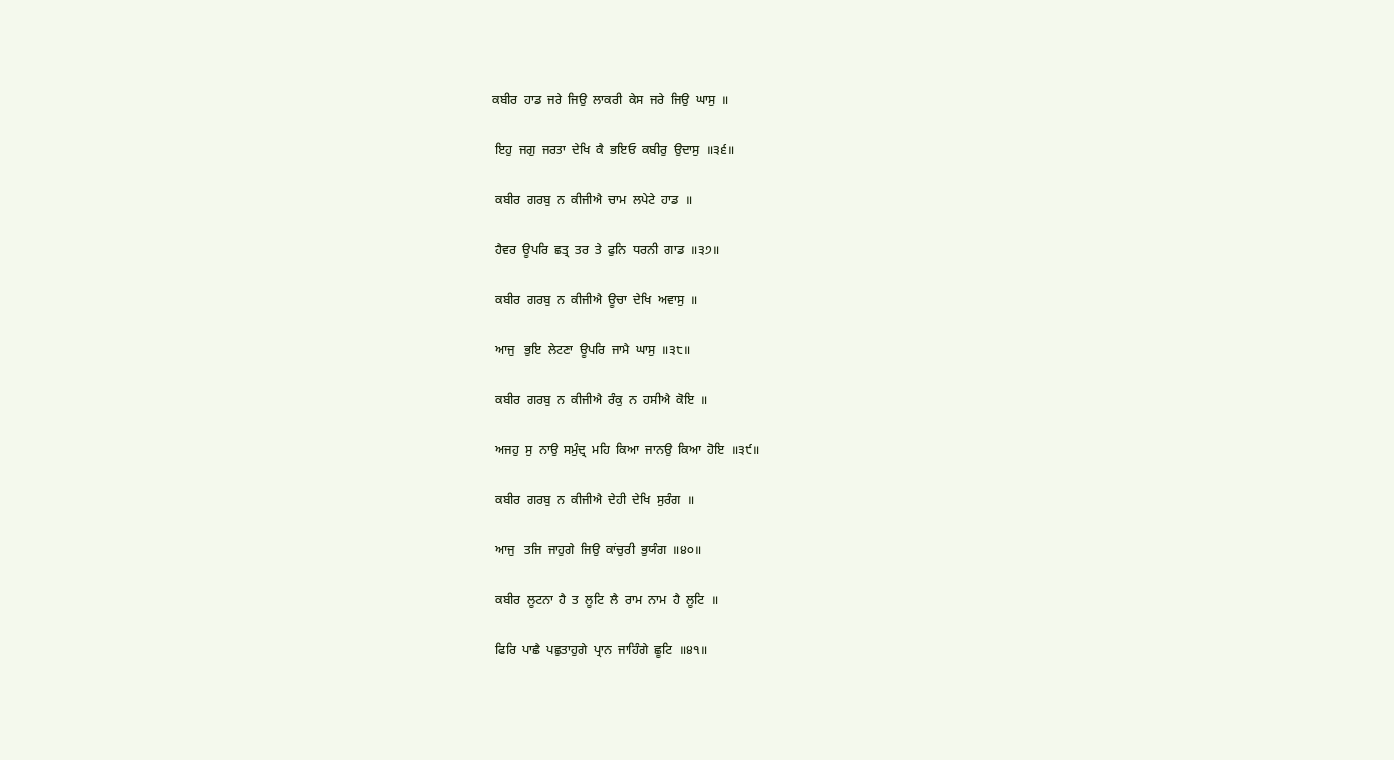ਕਬੀਰ  ਹਾਡ  ਜਰੇ  ਜਿਉ  ਲਾਕਰੀ  ਕੇਸ  ਜਰੇ  ਜਿਉ  ਘਾਸੁ  ॥

 ਇਹੁ  ਜਗੁ  ਜਰਤਾ  ਦੇਖਿ  ਕੈ  ਭਇਓ  ਕਬੀਰੁ  ਉਦਾਸੁ  ॥੩੬॥

 ਕਬੀਰ  ਗਰਬੁ  ਨ  ਕੀਜੀਐ  ਚਾਮ  ਲਪੇਟੇ  ਹਾਡ  ॥

 ਹੈਵਰ  ਊਪਰਿ  ਛਤ੍ਰ  ਤਰ  ਤੇ  ਫੁਨਿ  ਧਰਨੀ  ਗਾਡ  ॥੩੭॥

 ਕਬੀਰ  ਗਰਬੁ  ਨ  ਕੀਜੀਐ  ਊਚਾ  ਦੇਖਿ  ਅਵਾਸੁ  ॥

 ਆਜੁ   ਭੁਇ  ਲੇਟਣਾ  ਊਪਰਿ  ਜਾਮੈ  ਘਾਸੁ  ॥੩੮॥

 ਕਬੀਰ  ਗਰਬੁ  ਨ  ਕੀਜੀਐ  ਰੰਕੁ  ਨ  ਹਸੀਐ  ਕੋਇ  ॥

 ਅਜਹੁ  ਸੁ  ਨਾਉ  ਸਮੁੰਦ੍ਰ  ਮਹਿ  ਕਿਆ  ਜਾਨਉ  ਕਿਆ  ਹੋਇ  ॥੩੯॥

 ਕਬੀਰ  ਗਰਬੁ  ਨ  ਕੀਜੀਐ  ਦੇਹੀ  ਦੇਖਿ  ਸੁਰੰਗ  ॥

 ਆਜੁ   ਤਜਿ  ਜਾਹੁਗੇ  ਜਿਉ  ਕਾਂਚੁਰੀ  ਭੁਯੰਗ  ॥੪੦॥

 ਕਬੀਰ  ਲੂਟਨਾ  ਹੈ  ਤ  ਲੂਟਿ  ਲੈ  ਰਾਮ  ਨਾਮ  ਹੈ  ਲੂਟਿ  ॥

 ਫਿਰਿ  ਪਾਛੈ  ਪਛੁਤਾਹੁਗੇ  ਪ੍ਰਾਨ  ਜਾਹਿੰਗੇ  ਛੂਟਿ  ॥੪੧॥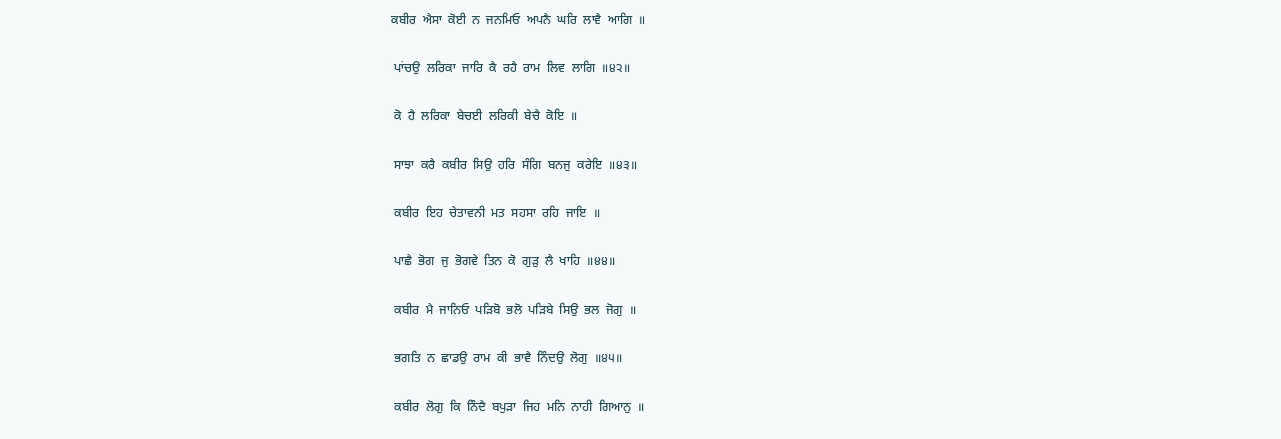ਕਬੀਰ  ਐਸਾ  ਕੋਈ  ਨ  ਜਨਮਿਓ  ਅਪਨੈ  ਘਰਿ  ਲਾਵੈ  ਆਗਿ  ॥

 ਪਾਂਚਉ  ਲਰਿਕਾ  ਜਾਰਿ  ਕੈ  ਰਹੈ  ਰਾਮ  ਲਿਵ  ਲਾਗਿ  ॥੪੨॥

 ਕੋ  ਹੈ  ਲਰਿਕਾ  ਬੇਚਈ  ਲਰਿਕੀ  ਬੇਚੈ  ਕੋਇ  ॥

 ਸਾਝਾ  ਕਰੈ  ਕਬੀਰ  ਸਿਉ  ਹਰਿ  ਸੰਗਿ  ਬਨਜੁ  ਕਰੇਇ  ॥੪੩॥

 ਕਬੀਰ  ਇਹ  ਚੇਤਾਵਨੀ  ਮਤ  ਸਹਸਾ  ਰਹਿ  ਜਾਇ  ॥

 ਪਾਛੈ  ਭੋਗ  ਜੁ  ਭੋਗਵੇ  ਤਿਨ  ਕੋ  ਗੁੜੁ  ਲੈ  ਖਾਹਿ  ॥੪੪॥

 ਕਬੀਰ  ਮੈ  ਜਾਨਿਓ  ਪੜਿਬੋ  ਭਲੋ  ਪੜਿਬੇ  ਸਿਉ  ਭਲ  ਜੋਗੁ  ॥

 ਭਗਤਿ  ਨ  ਛਾਡਉ  ਰਾਮ  ਕੀ  ਭਾਵੈ  ਨਿੰਦਉ  ਲੋਗੁ  ॥੪੫॥

 ਕਬੀਰ  ਲੋਗੁ  ਕਿ  ਨਿੰਦੈ  ਬਪੁੜਾ  ਜਿਹ  ਮਨਿ  ਨਾਹੀ  ਗਿਆਨੁ  ॥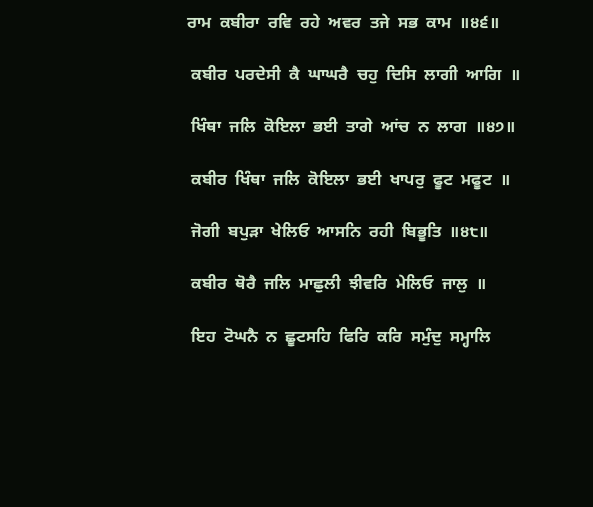ਰਾਮ  ਕਬੀਰਾ  ਰਵਿ  ਰਹੇ  ਅਵਰ  ਤਜੇ  ਸਭ  ਕਾਮ  ॥੪੬॥

 ਕਬੀਰ  ਪਰਦੇਸੀ  ਕੈ  ਘਾਘਰੈ  ਚਹੁ  ਦਿਸਿ  ਲਾਗੀ  ਆਗਿ  ॥

 ਖਿੰਥਾ  ਜਲਿ  ਕੋਇਲਾ  ਭਈ  ਤਾਗੇ  ਆਂਚ  ਨ  ਲਾਗ  ॥੪੭॥

 ਕਬੀਰ  ਖਿੰਥਾ  ਜਲਿ  ਕੋਇਲਾ  ਭਈ  ਖਾਪਰੁ  ਫੂਟ  ਮਫੂਟ  ॥

 ਜੋਗੀ  ਬਪੁੜਾ  ਖੇਲਿਓ  ਆਸਨਿ  ਰਹੀ  ਬਿਭੂਤਿ  ॥੪੮॥

 ਕਬੀਰ  ਥੋਰੈ  ਜਲਿ  ਮਾਛੁਲੀ  ਝੀਵਰਿ  ਮੇਲਿਓ  ਜਾਲੁ  ॥

 ਇਹ  ਟੋਘਨੈ  ਨ  ਛੂਟਸਹਿ  ਫਿਰਿ  ਕਰਿ  ਸਮੁੰਦੁ  ਸਮ੍ਹਾਲਿ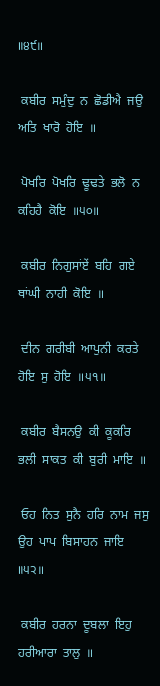॥੪੯॥

 ਕਬੀਰ  ਸਮੁੰਦੁ  ਨ  ਛੋਡੀਐ  ਜਉ  ਅਤਿ  ਖਾਰੋ  ਹੋਇ  ॥

 ਪੋਖਰਿ  ਪੋਖਰਿ  ਢੂਢਤੇ  ਭਲੋ  ਨ  ਕਹਿਹੈ  ਕੋਇ  ॥੫੦॥

 ਕਬੀਰ  ਨਿਗੁਸਾਂਏਂ  ਬਹਿ  ਗਏ  ਥਾਂਘੀ  ਨਾਹੀ  ਕੋਇ  ॥

 ਦੀਨ  ਗਰੀਬੀ  ਆਪੁਨੀ  ਕਰਤੇ  ਹੋਇ  ਸੁ  ਹੋਇ  ॥੫੧॥

 ਕਬੀਰ  ਬੈਸਨਉ  ਕੀ  ਕੂਕਰਿ  ਭਲੀ  ਸਾਕਤ  ਕੀ  ਬੁਰੀ  ਮਾਇ  ॥

 ਓਹ  ਨਿਤ  ਸੁਨੈ  ਹਰਿ  ਨਾਮ  ਜਸੁ  ਉਹ  ਪਾਪ  ਬਿਸਾਹਨ  ਜਾਇ  ॥੫੨॥

 ਕਬੀਰ  ਹਰਨਾ  ਦੂਬਲਾ  ਇਹੁ  ਹਰੀਆਰਾ  ਤਾਲੁ  ॥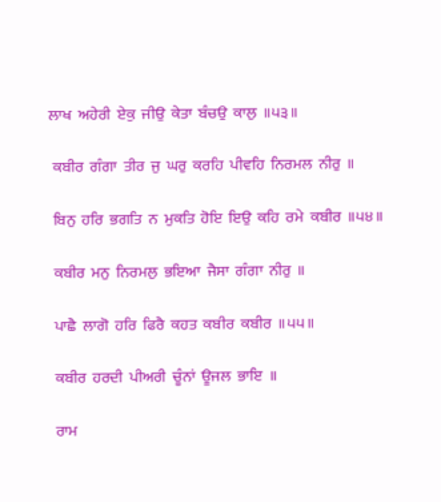ਲਾਖ  ਅਹੇਰੀ  ਏਕੁ  ਜੀਉ  ਕੇਤਾ  ਬੰਚਉ  ਕਾਲੁ  ॥੫੩॥

 ਕਬੀਰ  ਗੰਗਾ  ਤੀਰ  ਜੁ  ਘਰੁ  ਕਰਹਿ  ਪੀਵਹਿ  ਨਿਰਮਲ  ਨੀਰੁ  ॥

 ਬਿਨੁ  ਹਰਿ  ਭਗਤਿ  ਨ  ਮੁਕਤਿ  ਹੋਇ  ਇਉ  ਕਹਿ  ਰਮੇ  ਕਬੀਰ  ॥੫੪॥

 ਕਬੀਰ  ਮਨੁ  ਨਿਰਮਲੁ  ਭਇਆ  ਜੈਸਾ  ਗੰਗਾ  ਨੀਰੁ  ॥

 ਪਾਛੈ  ਲਾਗੋ  ਹਰਿ  ਫਿਰੈ  ਕਹਤ  ਕਬੀਰ  ਕਬੀਰ  ॥੫੫॥

 ਕਬੀਰ  ਹਰਦੀ  ਪੀਅਰੀ  ਚੂੰਨਾਂ  ਊਜਲ  ਭਾਇ  ॥

 ਰਾਮ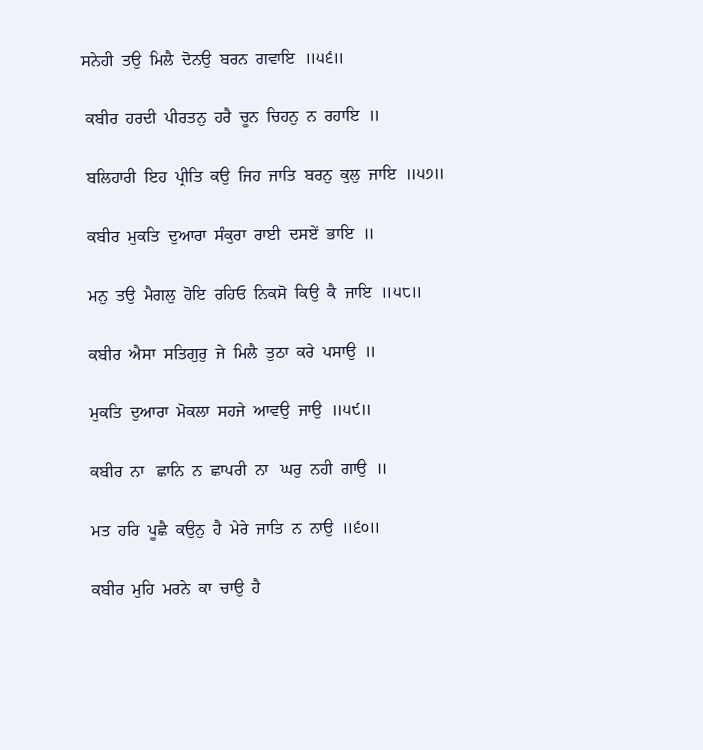ਸਨੇਹੀ  ਤਉ  ਮਿਲੈ  ਦੋਨਉ  ਬਰਨ  ਗਵਾਇ  ॥੫੬॥

 ਕਬੀਰ  ਹਰਦੀ  ਪੀਰਤਨੁ  ਹਰੈ  ਚੂਨ  ਚਿਹਨੁ  ਨ  ਰਹਾਇ  ॥

 ਬਲਿਹਾਰੀ  ਇਹ  ਪ੍ਰੀਤਿ  ਕਉ  ਜਿਹ  ਜਾਤਿ  ਬਰਨੁ  ਕੁਲੁ  ਜਾਇ  ॥੫੭॥

 ਕਬੀਰ  ਮੁਕਤਿ  ਦੁਆਰਾ  ਸੰਕੁਰਾ  ਰਾਈ  ਦਸਏਂ  ਭਾਇ  ॥

 ਮਨੁ  ਤਉ  ਮੈਗਲੁ  ਹੋਇ  ਰਹਿਓ  ਨਿਕਸੋ  ਕਿਉ  ਕੈ  ਜਾਇ  ॥੫੮॥

 ਕਬੀਰ  ਐਸਾ  ਸਤਿਗੁਰੁ  ਜੇ  ਮਿਲੈ  ਤੁਠਾ  ਕਰੇ  ਪਸਾਉ  ॥

 ਮੁਕਤਿ  ਦੁਆਰਾ  ਮੋਕਲਾ  ਸਹਜੇ  ਆਵਉ  ਜਾਉ  ॥੫੯॥

 ਕਬੀਰ  ਨਾ   ਛਾਨਿ  ਨ  ਛਾਪਰੀ  ਨਾ   ਘਰੁ  ਨਹੀ  ਗਾਉ  ॥

 ਮਤ  ਹਰਿ  ਪੂਛੈ  ਕਉਨੁ  ਹੈ  ਮੇਰੇ  ਜਾਤਿ  ਨ  ਨਾਉ  ॥੬੦॥

 ਕਬੀਰ  ਮੁਹਿ  ਮਰਨੇ  ਕਾ  ਚਾਉ  ਹੈ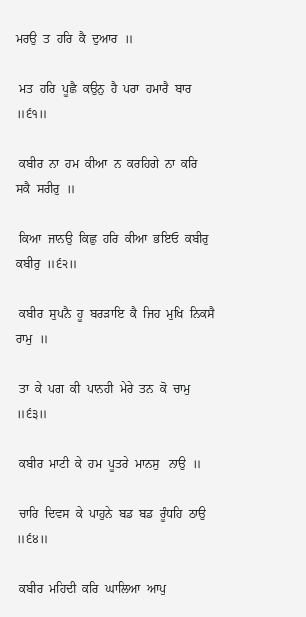ਮਰਉ  ਤ  ਹਰਿ  ਕੈ  ਦੁਆਰ  ॥

 ਮਤ  ਹਰਿ  ਪੂਛੈ  ਕਉਨੁ  ਹੈ  ਪਰਾ  ਹਮਾਰੈ  ਬਾਰ  ॥੬੧॥

 ਕਬੀਰ  ਨਾ  ਹਮ  ਕੀਆ  ਨ  ਕਰਹਿਗੇ  ਨਾ  ਕਰਿ  ਸਕੈ  ਸਰੀਰੁ  ॥

 ਕਿਆ  ਜਾਨਉ  ਕਿਛੁ  ਹਰਿ  ਕੀਆ  ਭਇਓ  ਕਬੀਰੁ  ਕਬੀਰੁ  ॥੬੨॥

 ਕਬੀਰ  ਸੁਪਨੈ  ਹੂ  ਬਰੜਾਇ  ਕੈ  ਜਿਹ  ਮੁਖਿ  ਨਿਕਸੈ  ਰਾਮੁ  ॥

 ਤਾ  ਕੇ  ਪਗ  ਕੀ  ਪਾਨਹੀ  ਮੇਰੇ  ਤਨ  ਕੋ  ਚਾਮੁ  ॥੬੩॥

 ਕਬੀਰ  ਮਾਟੀ  ਕੇ  ਹਮ  ਪੂਤਰੇ  ਮਾਨਸੁ   ਨਾਉ  ॥

 ਚਾਰਿ  ਦਿਵਸ  ਕੇ  ਪਾਹੁਨੇ  ਬਡ  ਬਡ  ਰੂੰਧਹਿ  ਠਾਉ  ॥੬੪॥

 ਕਬੀਰ  ਮਹਿਦੀ  ਕਰਿ  ਘਾਲਿਆ  ਆਪੁ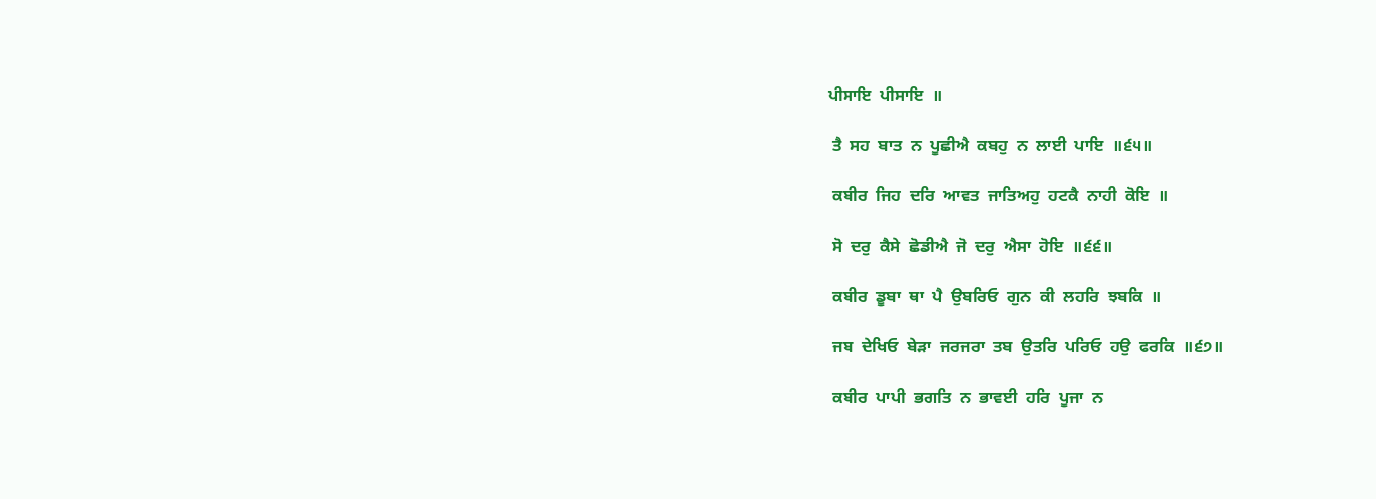ਪੀਸਾਇ  ਪੀਸਾਇ  ॥

 ਤੈ  ਸਹ  ਬਾਤ  ਨ  ਪੂਛੀਐ  ਕਬਹੁ  ਨ  ਲਾਈ  ਪਾਇ  ॥੬੫॥

 ਕਬੀਰ  ਜਿਹ  ਦਰਿ  ਆਵਤ  ਜਾਤਿਅਹੁ  ਹਟਕੈ  ਨਾਹੀ  ਕੋਇ  ॥

 ਸੋ  ਦਰੁ  ਕੈਸੇ  ਛੋਡੀਐ  ਜੋ  ਦਰੁ  ਐਸਾ  ਹੋਇ  ॥੬੬॥

 ਕਬੀਰ  ਡੂਬਾ  ਥਾ  ਪੈ  ਉਬਰਿਓ  ਗੁਨ  ਕੀ  ਲਹਰਿ  ਝਬਕਿ  ॥

 ਜਬ  ਦੇਖਿਓ  ਬੇੜਾ  ਜਰਜਰਾ  ਤਬ  ਉਤਰਿ  ਪਰਿਓ  ਹਉ  ਫਰਕਿ  ॥੬੭॥

 ਕਬੀਰ  ਪਾਪੀ  ਭਗਤਿ  ਨ  ਭਾਵਈ  ਹਰਿ  ਪੂਜਾ  ਨ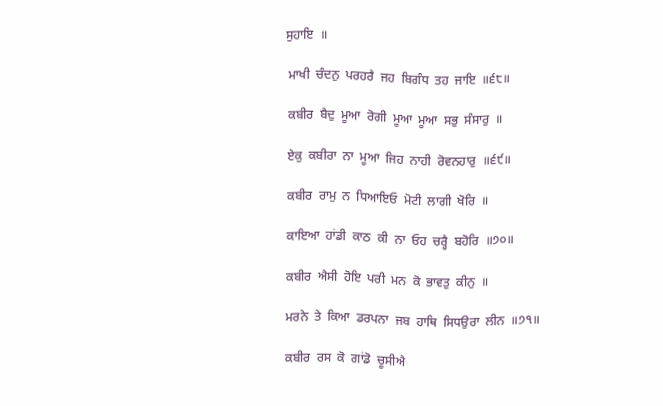ਸੁਹਾਇ  ॥

 ਮਾਖੀ  ਚੰਦਨੁ  ਪਰਹਰੈ  ਜਹ  ਬਿਗੰਧ  ਤਹ  ਜਾਇ  ॥੬੮॥

 ਕਬੀਰ  ਬੈਦੁ  ਮੂਆ  ਰੋਗੀ  ਮੂਆ  ਮੂਆ  ਸਭੁ  ਸੰਸਾਰੁ  ॥

 ਏਕੁ  ਕਬੀਰਾ  ਨਾ  ਮੂਆ  ਜਿਹ  ਨਾਹੀ  ਰੋਵਨਹਾਰੁ  ॥੬੯॥

 ਕਬੀਰ  ਰਾਮੁ  ਨ  ਧਿਆਇਓ  ਮੋਟੀ  ਲਾਗੀ  ਖੋਰਿ  ॥

 ਕਾਇਆ  ਹਾਂਡੀ  ਕਾਠ  ਕੀ  ਨਾ  ਓਹ  ਚਰ੍ਹੈ  ਬਹੋਰਿ  ॥੭੦॥

 ਕਬੀਰ  ਐਸੀ  ਹੋਇ  ਪਰੀ  ਮਨ  ਕੋ  ਭਾਵਤੁ  ਕੀਨੁ  ॥

 ਮਰਨੇ  ਤੇ  ਕਿਆ  ਡਰਪਨਾ  ਜਬ  ਹਾਥਿ  ਸਿਧਉਰਾ  ਲੀਨ  ॥੭੧॥

 ਕਬੀਰ  ਰਸ  ਕੋ  ਗਾਂਡੋ  ਚੂਸੀਐ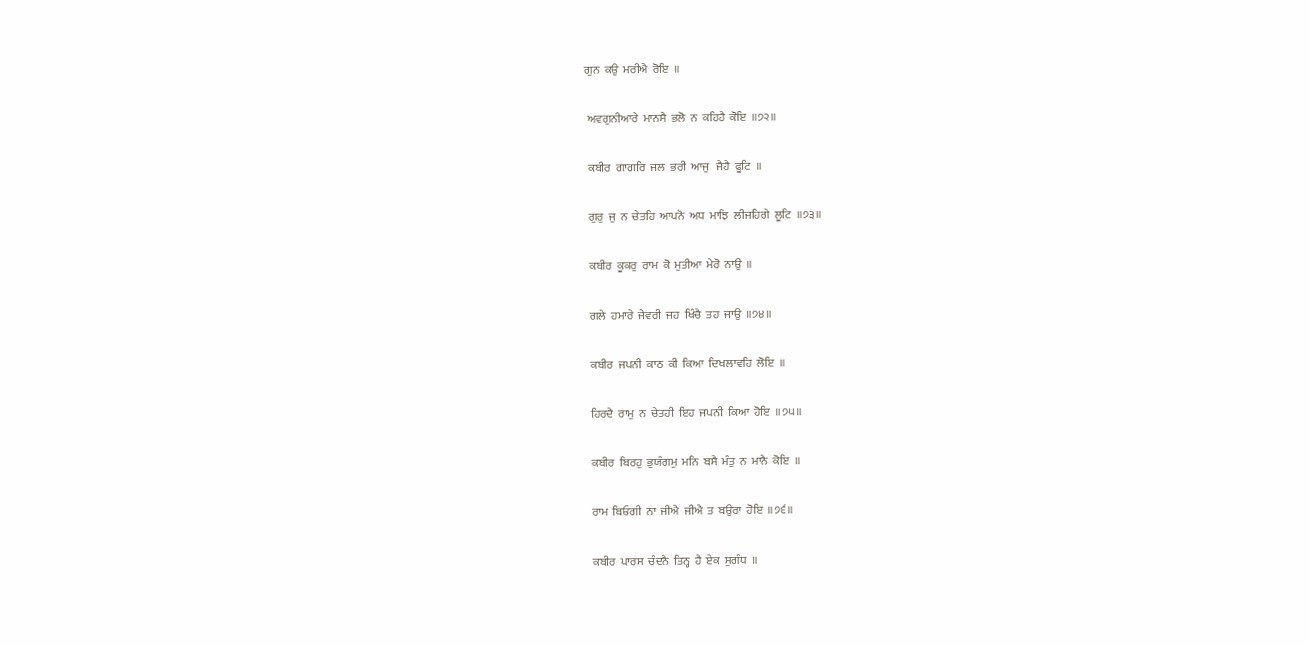ਗੁਨ  ਕਉ  ਮਰੀਐ  ਰੋਇ  ॥

 ਅਵਗੁਨੀਆਰੇ  ਮਾਨਸੈ  ਭਲੋ  ਨ  ਕਹਿਹੈ  ਕੋਇ  ॥੭੨॥

 ਕਬੀਰ  ਗਾਗਰਿ  ਜਲ  ਭਰੀ  ਆਜੁ   ਜੈਹੈ  ਫੂਟਿ  ॥

 ਗੁਰੁ  ਜੁ  ਨ  ਚੇਤਹਿ  ਆਪਨੋ  ਅਧ  ਮਾਝਿ  ਲੀਜਹਿਗੇ  ਲੂਟਿ  ॥੭੩॥

 ਕਬੀਰ  ਕੂਕਰੁ  ਰਾਮ  ਕੋ  ਮੁਤੀਆ  ਮੇਰੋ  ਨਾਉ  ॥

 ਗਲੇ  ਹਮਾਰੇ  ਜੇਵਰੀ  ਜਹ  ਖਿੰਚੈ  ਤਹ  ਜਾਉ  ॥੭੪॥

 ਕਬੀਰ  ਜਪਨੀ  ਕਾਠ  ਕੀ  ਕਿਆ  ਦਿਖਲਾਵਹਿ  ਲੋਇ  ॥

 ਹਿਰਦੈ  ਰਾਮੁ  ਨ  ਚੇਤਹੀ  ਇਹ  ਜਪਨੀ  ਕਿਆ  ਹੋਇ  ॥੭੫॥

 ਕਬੀਰ  ਬਿਰਹੁ  ਭੁਯੰਗਮੁ  ਮਨਿ  ਬਸੈ  ਮੰਤੁ  ਨ  ਮਾਨੈ  ਕੋਇ  ॥

 ਰਾਮ  ਬਿਓਗੀ  ਨਾ  ਜੀਐ  ਜੀਐ  ਤ  ਬਉਰਾ  ਹੋਇ  ॥੭੬॥

 ਕਬੀਰ  ਪਾਰਸ  ਚੰਦਨੈ  ਤਿਨ੍ਹ  ਹੈ  ਏਕ  ਸੁਗੰਧ  ॥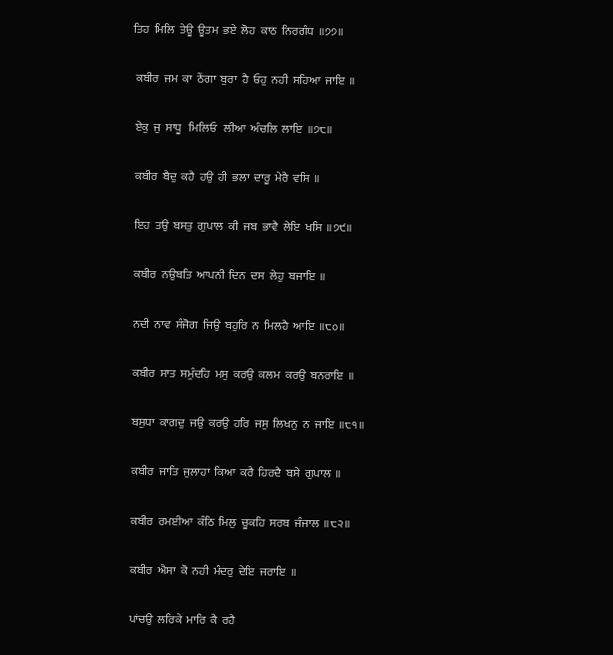ਤਿਹ  ਮਿਲਿ  ਤੇਊ  ਊਤਮ  ਭਏ  ਲੋਹ  ਕਾਠ  ਨਿਰਗੰਧ  ॥੭੭॥

 ਕਬੀਰ  ਜਮ  ਕਾ  ਠੇਂਗਾ  ਬੁਰਾ  ਹੈ  ਓਹੁ  ਨਹੀ  ਸਹਿਆ  ਜਾਇ  ॥

 ਏਕੁ  ਜੁ  ਸਾਧੂ   ਮਿਲਿਓ   ਲੀਆ  ਅੰਚਲਿ  ਲਾਇ  ॥੭੮॥

 ਕਬੀਰ  ਬੈਦੁ  ਕਹੈ  ਹਉ  ਹੀ  ਭਲਾ  ਦਾਰੂ  ਮੇਰੈ  ਵਸਿ  ॥

 ਇਹ  ਤਉ  ਬਸਤੁ  ਗੁਪਾਲ  ਕੀ  ਜਬ  ਭਾਵੈ  ਲੇਇ  ਖਸਿ  ॥੭੯॥

 ਕਬੀਰ  ਨਉਬਤਿ  ਆਪਨੀ  ਦਿਨ  ਦਸ  ਲੇਹੁ  ਬਜਾਇ  ॥

 ਨਦੀ  ਨਾਵ  ਸੰਜੋਗ  ਜਿਉ  ਬਹੁਰਿ  ਨ  ਮਿਲਹੈ  ਆਇ  ॥੮੦॥

 ਕਬੀਰ  ਸਾਤ  ਸਮੁੰਦਹਿ  ਮਸੁ  ਕਰਉ  ਕਲਮ  ਕਰਉ  ਬਨਰਾਇ  ॥

 ਬਸੁਧਾ  ਕਾਗਦੁ  ਜਉ  ਕਰਉ  ਹਰਿ  ਜਸੁ  ਲਿਖਨੁ  ਨ  ਜਾਇ  ॥੮੧॥

 ਕਬੀਰ  ਜਾਤਿ  ਜੁਲਾਹਾ  ਕਿਆ  ਕਰੈ  ਹਿਰਦੈ  ਬਸੇ  ਗੁਪਾਲ  ॥

 ਕਬੀਰ  ਰਮਈਆ  ਕੰਠਿ  ਮਿਲੁ  ਚੂਕਹਿ  ਸਰਬ  ਜੰਜਾਲ  ॥੮੨॥

 ਕਬੀਰ  ਐਸਾ  ਕੋ  ਨਹੀ  ਮੰਦਰੁ  ਦੇਇ  ਜਰਾਇ  ॥

 ਪਾਂਚਉ  ਲਰਿਕੇ  ਮਾਰਿ  ਕੈ  ਰਹੈ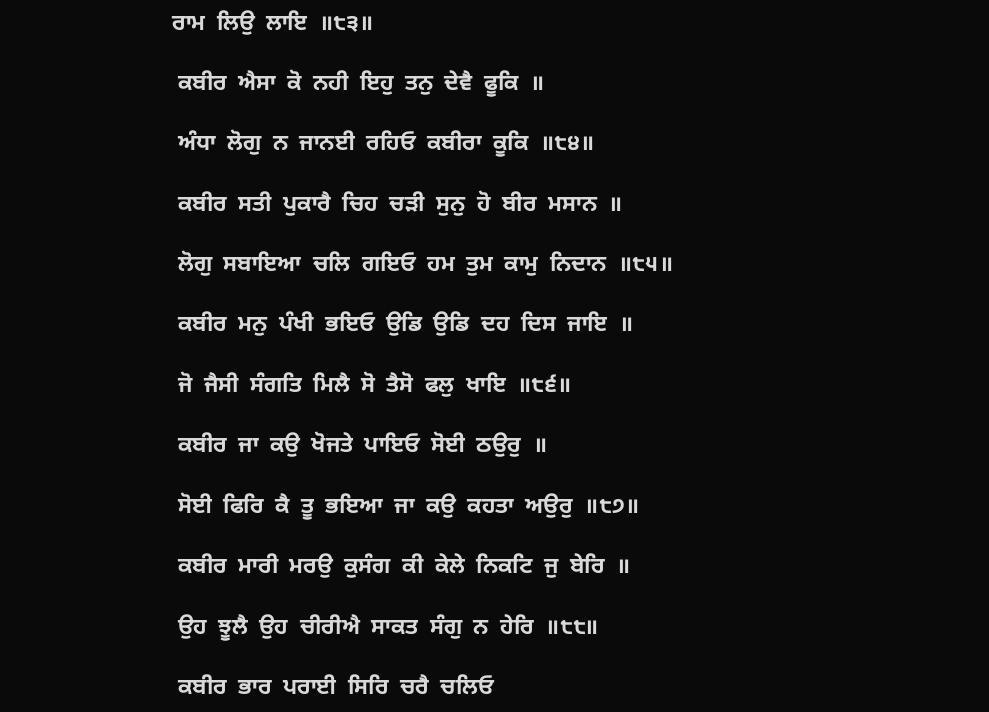ਰਾਮ  ਲਿਉ  ਲਾਇ  ॥੮੩॥

 ਕਬੀਰ  ਐਸਾ  ਕੋ  ਨਹੀ  ਇਹੁ  ਤਨੁ  ਦੇਵੈ  ਫੂਕਿ  ॥

 ਅੰਧਾ  ਲੋਗੁ  ਨ  ਜਾਨਈ  ਰਹਿਓ  ਕਬੀਰਾ  ਕੂਕਿ  ॥੮੪॥

 ਕਬੀਰ  ਸਤੀ  ਪੁਕਾਰੈ  ਚਿਹ  ਚੜੀ  ਸੁਨੁ  ਹੋ  ਬੀਰ  ਮਸਾਨ  ॥

 ਲੋਗੁ  ਸਬਾਇਆ  ਚਲਿ  ਗਇਓ  ਹਮ  ਤੁਮ  ਕਾਮੁ  ਨਿਦਾਨ  ॥੮੫॥

 ਕਬੀਰ  ਮਨੁ  ਪੰਖੀ  ਭਇਓ  ਉਡਿ  ਉਡਿ  ਦਹ  ਦਿਸ  ਜਾਇ  ॥

 ਜੋ  ਜੈਸੀ  ਸੰਗਤਿ  ਮਿਲੈ  ਸੋ  ਤੈਸੋ  ਫਲੁ  ਖਾਇ  ॥੮੬॥

 ਕਬੀਰ  ਜਾ  ਕਉ  ਖੋਜਤੇ  ਪਾਇਓ  ਸੋਈ  ਠਉਰੁ  ॥

 ਸੋਈ  ਫਿਰਿ  ਕੈ  ਤੂ  ਭਇਆ  ਜਾ  ਕਉ  ਕਹਤਾ  ਅਉਰੁ  ॥੮੭॥

 ਕਬੀਰ  ਮਾਰੀ  ਮਰਉ  ਕੁਸੰਗ  ਕੀ  ਕੇਲੇ  ਨਿਕਟਿ  ਜੁ  ਬੇਰਿ  ॥

 ਉਹ  ਝੂਲੈ  ਉਹ  ਚੀਰੀਐ  ਸਾਕਤ  ਸੰਗੁ  ਨ  ਹੇਰਿ  ॥੮੮॥

 ਕਬੀਰ  ਭਾਰ  ਪਰਾਈ  ਸਿਰਿ  ਚਰੈ  ਚਲਿਓ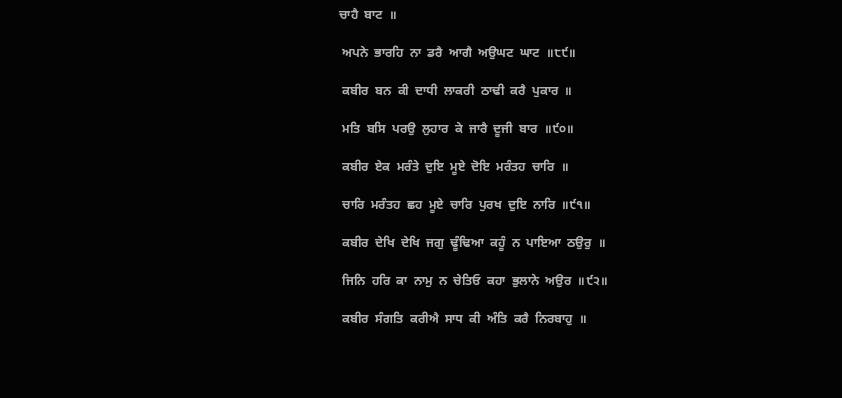ਚਾਹੈ  ਬਾਟ  ॥

 ਅਪਨੇ  ਭਾਰਹਿ  ਨਾ  ਡਰੈ  ਆਗੈ  ਅਉਘਟ  ਘਾਟ  ॥੮੯॥

 ਕਬੀਰ  ਬਨ  ਕੀ  ਦਾਧੀ  ਲਾਕਰੀ  ਠਾਢੀ  ਕਰੈ  ਪੁਕਾਰ  ॥

 ਮਤਿ  ਬਸਿ  ਪਰਉ  ਲੁਹਾਰ  ਕੇ  ਜਾਰੈ  ਦੂਜੀ  ਬਾਰ  ॥੯੦॥

 ਕਬੀਰ  ਏਕ  ਮਰੰਤੇ  ਦੁਇ  ਮੂਏ  ਦੋਇ  ਮਰੰਤਹ  ਚਾਰਿ  ॥

 ਚਾਰਿ  ਮਰੰਤਹ  ਛਹ  ਮੂਏ  ਚਾਰਿ  ਪੁਰਖ  ਦੁਇ  ਨਾਰਿ  ॥੯੧॥

 ਕਬੀਰ  ਦੇਖਿ  ਦੇਖਿ  ਜਗੁ  ਢੂੰਢਿਆ  ਕਹੂੰ  ਨ  ਪਾਇਆ  ਠਉਰੁ  ॥

 ਜਿਨਿ  ਹਰਿ  ਕਾ  ਨਾਮੁ  ਨ  ਚੇਤਿਓ  ਕਹਾ  ਭੁਲਾਨੇ  ਅਉਰ  ॥੯੨॥

 ਕਬੀਰ  ਸੰਗਤਿ  ਕਰੀਐ  ਸਾਧ  ਕੀ  ਅੰਤਿ  ਕਰੈ  ਨਿਰਬਾਹੁ  ॥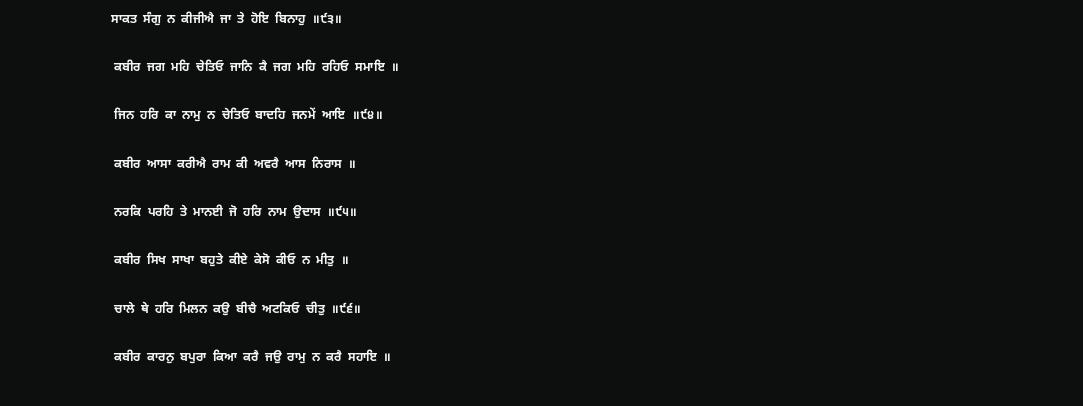ਸਾਕਤ  ਸੰਗੁ  ਨ  ਕੀਜੀਐ  ਜਾ  ਤੇ  ਹੋਇ  ਬਿਨਾਹੁ  ॥੯੩॥

 ਕਬੀਰ  ਜਗ  ਮਹਿ  ਚੇਤਿਓ  ਜਾਨਿ  ਕੈ  ਜਗ  ਮਹਿ  ਰਹਿਓ  ਸਮਾਇ  ॥

 ਜਿਨ  ਹਰਿ  ਕਾ  ਨਾਮੁ  ਨ  ਚੇਤਿਓ  ਬਾਦਹਿ  ਜਨਮੇਂ  ਆਇ  ॥੯੪॥

 ਕਬੀਰ  ਆਸਾ  ਕਰੀਐ  ਰਾਮ  ਕੀ  ਅਵਰੈ  ਆਸ  ਨਿਰਾਸ  ॥

 ਨਰਕਿ  ਪਰਹਿ  ਤੇ  ਮਾਨਈ  ਜੋ  ਹਰਿ  ਨਾਮ  ਉਦਾਸ  ॥੯੫॥

 ਕਬੀਰ  ਸਿਖ  ਸਾਖਾ  ਬਹੁਤੇ  ਕੀਏ  ਕੇਸੋ  ਕੀਓ  ਨ  ਮੀਤੁ  ॥

 ਚਾਲੇ  ਥੇ  ਹਰਿ  ਮਿਲਨ  ਕਉ  ਬੀਚੈ  ਅਟਕਿਓ  ਚੀਤੁ  ॥੯੬॥

 ਕਬੀਰ  ਕਾਰਨੁ  ਬਪੁਰਾ  ਕਿਆ  ਕਰੈ  ਜਉ  ਰਾਮੁ  ਨ  ਕਰੈ  ਸਹਾਇ  ॥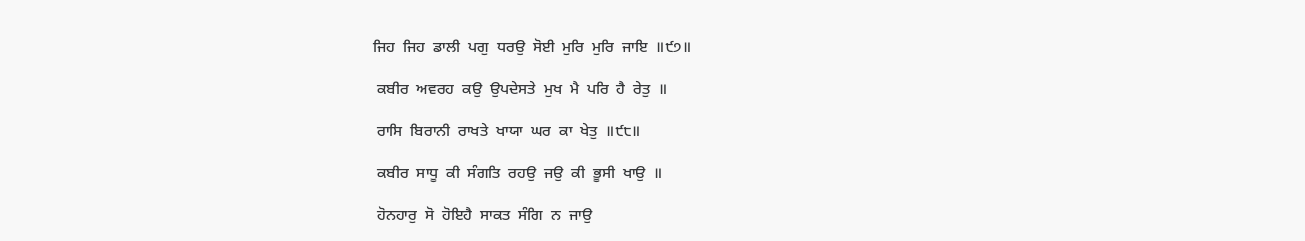ਜਿਹ  ਜਿਹ  ਡਾਲੀ  ਪਗੁ  ਧਰਉ  ਸੋਈ  ਮੁਰਿ  ਮੁਰਿ  ਜਾਇ  ॥੯੭॥

 ਕਬੀਰ  ਅਵਰਹ  ਕਉ  ਉਪਦੇਸਤੇ  ਮੁਖ  ਮੈ  ਪਰਿ  ਹੈ  ਰੇਤੁ  ॥

 ਰਾਸਿ  ਬਿਰਾਨੀ  ਰਾਖਤੇ  ਖਾਯਾ  ਘਰ  ਕਾ  ਖੇਤੁ  ॥੯੮॥

 ਕਬੀਰ  ਸਾਧੂ  ਕੀ  ਸੰਗਤਿ  ਰਹਉ  ਜਉ  ਕੀ  ਭੂਸੀ  ਖਾਉ  ॥

 ਹੋਨਹਾਰੁ  ਸੋ  ਹੋਇਹੈ  ਸਾਕਤ  ਸੰਗਿ  ਨ  ਜਾਉ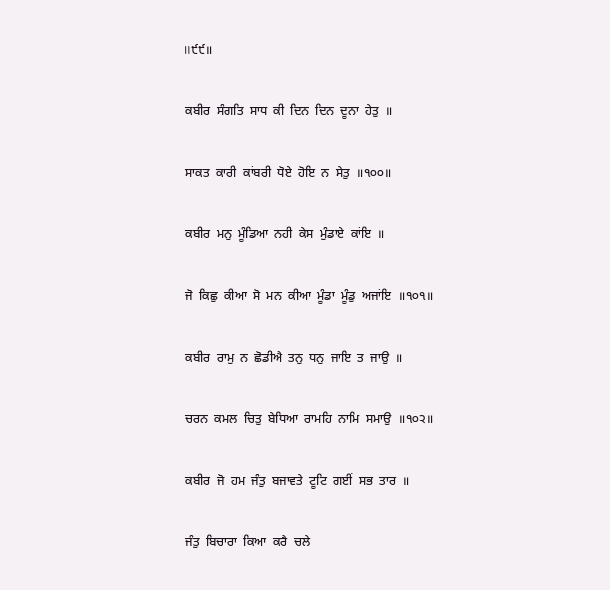॥੯੯॥

 ਕਬੀਰ  ਸੰਗਤਿ  ਸਾਧ  ਕੀ  ਦਿਨ  ਦਿਨ  ਦੂਨਾ  ਹੇਤੁ  ॥

 ਸਾਕਤ  ਕਾਰੀ  ਕਾਂਬਰੀ  ਧੋਏ  ਹੋਇ  ਨ  ਸੇਤੁ  ॥੧੦੦॥

 ਕਬੀਰ  ਮਨੁ  ਮੂੰਡਿਆ  ਨਹੀ  ਕੇਸ  ਮੁੰਡਾਏ  ਕਾਂਇ  ॥

 ਜੋ  ਕਿਛੁ  ਕੀਆ  ਸੋ  ਮਨ  ਕੀਆ  ਮੂੰਡਾ  ਮੂੰਡੁ  ਅਜਾਂਇ  ॥੧੦੧॥

 ਕਬੀਰ  ਰਾਮੁ  ਨ  ਛੋਡੀਐ  ਤਨੁ  ਧਨੁ  ਜਾਇ  ਤ  ਜਾਉ  ॥

 ਚਰਨ  ਕਮਲ  ਚਿਤੁ  ਬੇਧਿਆ  ਰਾਮਹਿ  ਨਾਮਿ  ਸਮਾਉ  ॥੧੦੨॥

 ਕਬੀਰ  ਜੋ  ਹਮ  ਜੰਤੁ  ਬਜਾਵਤੇ  ਟੂਟਿ  ਗਈਂ  ਸਭ  ਤਾਰ  ॥

 ਜੰਤੁ  ਬਿਚਾਰਾ  ਕਿਆ  ਕਰੈ  ਚਲੇ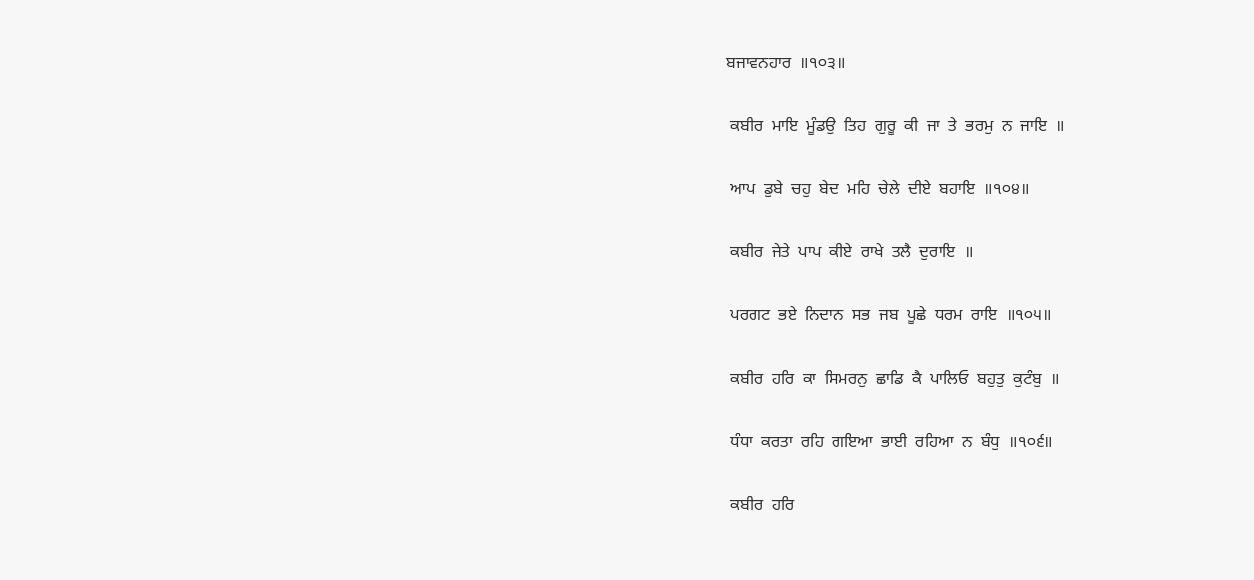ਬਜਾਵਨਹਾਰ  ॥੧੦੩॥

 ਕਬੀਰ  ਮਾਇ  ਮੂੰਡਉ  ਤਿਹ  ਗੁਰੂ  ਕੀ  ਜਾ  ਤੇ  ਭਰਮੁ  ਨ  ਜਾਇ  ॥

 ਆਪ  ਡੁਬੇ  ਚਹੁ  ਬੇਦ  ਮਹਿ  ਚੇਲੇ  ਦੀਏ  ਬਹਾਇ  ॥੧੦੪॥

 ਕਬੀਰ  ਜੇਤੇ  ਪਾਪ  ਕੀਏ  ਰਾਖੇ  ਤਲੈ  ਦੁਰਾਇ  ॥

 ਪਰਗਟ  ਭਏ  ਨਿਦਾਨ  ਸਭ  ਜਬ  ਪੂਛੇ  ਧਰਮ  ਰਾਇ  ॥੧੦੫॥

 ਕਬੀਰ  ਹਰਿ  ਕਾ  ਸਿਮਰਨੁ  ਛਾਡਿ  ਕੈ  ਪਾਲਿਓ  ਬਹੁਤੁ  ਕੁਟੰਬੁ  ॥

 ਧੰਧਾ  ਕਰਤਾ  ਰਹਿ  ਗਇਆ  ਭਾਈ  ਰਹਿਆ  ਨ  ਬੰਧੁ  ॥੧੦੬॥

 ਕਬੀਰ  ਹਰਿ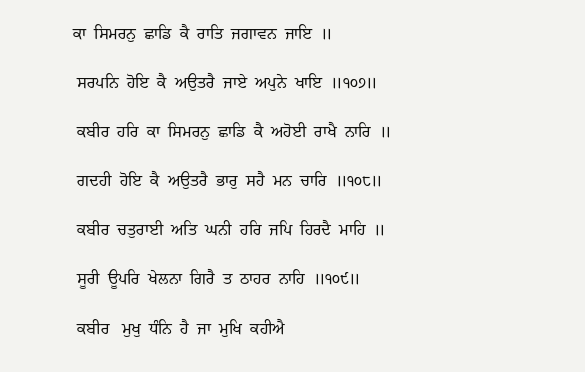ਕਾ  ਸਿਮਰਨੁ  ਛਾਡਿ  ਕੈ  ਰਾਤਿ  ਜਗਾਵਨ  ਜਾਇ  ॥

 ਸਰਪਨਿ  ਹੋਇ  ਕੈ  ਅਉਤਰੈ  ਜਾਏ  ਅਪੁਨੇ  ਖਾਇ  ॥੧੦੭॥

 ਕਬੀਰ  ਹਰਿ  ਕਾ  ਸਿਮਰਨੁ  ਛਾਡਿ  ਕੈ  ਅਹੋਈ  ਰਾਖੈ  ਨਾਰਿ  ॥

 ਗਦਹੀ  ਹੋਇ  ਕੈ  ਅਉਤਰੈ  ਭਾਰੁ  ਸਹੈ  ਮਨ  ਚਾਰਿ  ॥੧੦੮॥

 ਕਬੀਰ  ਚਤੁਰਾਈ  ਅਤਿ  ਘਨੀ  ਹਰਿ  ਜਪਿ  ਹਿਰਦੈ  ਮਾਹਿ  ॥

 ਸੂਰੀ  ਊਪਰਿ  ਖੇਲਨਾ  ਗਿਰੈ  ਤ  ਠਾਹਰ  ਨਾਹਿ  ॥੧੦੯॥

 ਕਬੀਰ   ਮੁਖੁ  ਧੰਨਿ  ਹੈ  ਜਾ  ਮੁਖਿ  ਕਹੀਐ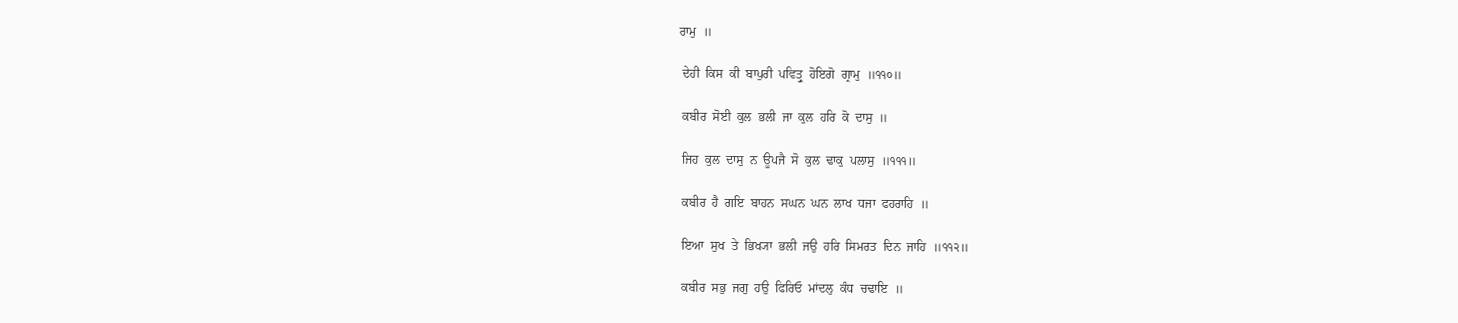ਰਾਮੁ  ॥

 ਦੇਹੀ  ਕਿਸ  ਕੀ  ਬਾਪੁਰੀ  ਪਵਿਤ੍ਰੁ  ਹੋਇਗੋ  ਗ੍ਰਾਮੁ  ॥੧੧੦॥

 ਕਬੀਰ  ਸੋਈ  ਕੁਲ  ਭਲੀ  ਜਾ  ਕੁਲ  ਹਰਿ  ਕੋ  ਦਾਸੁ  ॥

 ਜਿਹ  ਕੁਲ  ਦਾਸੁ  ਨ  ਊਪਜੈ  ਸੋ  ਕੁਲ  ਢਾਕੁ  ਪਲਾਸੁ  ॥੧੧੧॥

 ਕਬੀਰ  ਹੈ  ਗਇ  ਬਾਹਨ  ਸਘਨ  ਘਨ  ਲਾਖ  ਧਜਾ  ਫਹਰਾਹਿ  ॥

 ਇਆ  ਸੁਖ  ਤੇ  ਭਿਖ੍ਯਾ  ਭਲੀ  ਜਉ  ਹਰਿ  ਸਿਮਰਤ  ਦਿਨ  ਜਾਹਿ  ॥੧੧੨॥

 ਕਬੀਰ  ਸਭੁ  ਜਗੁ  ਹਉ  ਫਿਰਿਓ  ਮਾਂਦਲੁ  ਕੰਧ  ਚਢਾਇ  ॥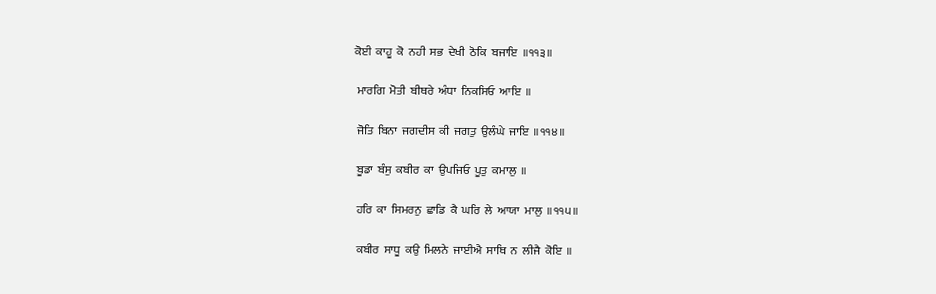ਕੋਈ  ਕਾਹੂ  ਕੋ  ਨਹੀ  ਸਭ  ਦੇਖੀ  ਠੋਕਿ  ਬਜਾਇ  ॥੧੧੩॥

 ਮਾਰਗਿ  ਮੋਤੀ  ਬੀਥਰੇ  ਅੰਧਾ  ਨਿਕਸਿਓ  ਆਇ  ॥

 ਜੋਤਿ  ਬਿਨਾ  ਜਗਦੀਸ  ਕੀ  ਜਗਤੁ  ਉਲੰਘੇ  ਜਾਇ  ॥੧੧੪॥

 ਬੂਡਾ  ਬੰਸੁ  ਕਬੀਰ  ਕਾ  ਉਪਜਿਓ  ਪੂਤੁ  ਕਮਾਲੁ  ॥

 ਹਰਿ  ਕਾ  ਸਿਮਰਨੁ  ਛਾਡਿ  ਕੈ  ਘਰਿ  ਲੇ  ਆਯਾ  ਮਾਲੁ  ॥੧੧੫॥

 ਕਬੀਰ  ਸਾਧੂ  ਕਉ  ਮਿਲਨੇ  ਜਾਈਐ  ਸਾਥਿ  ਨ  ਲੀਜੈ  ਕੋਇ  ॥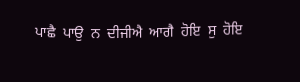ਪਾਛੈ  ਪਾਉ  ਨ  ਦੀਜੀਐ  ਆਗੈ  ਹੋਇ  ਸੁ  ਹੋਇ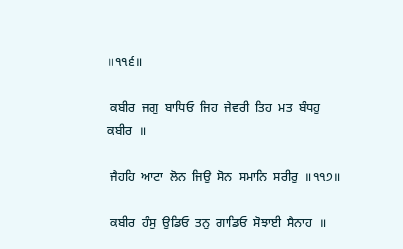॥੧੧੬॥

 ਕਬੀਰ  ਜਗੁ  ਬਾਧਿਓ  ਜਿਹ  ਜੇਵਰੀ  ਤਿਹ  ਮਤ  ਬੰਧਹੁ  ਕਬੀਰ  ॥

 ਜੈਹਹਿ  ਆਟਾ  ਲੋਨ  ਜਿਉ  ਸੋਨ  ਸਮਾਨਿ  ਸਰੀਰੁ  ॥੧੧੭॥

 ਕਬੀਰ  ਹੰਸੁ  ਉਡਿਓ  ਤਨੁ  ਗਾਡਿਓ  ਸੋਝਾਈ  ਸੈਨਾਹ  ॥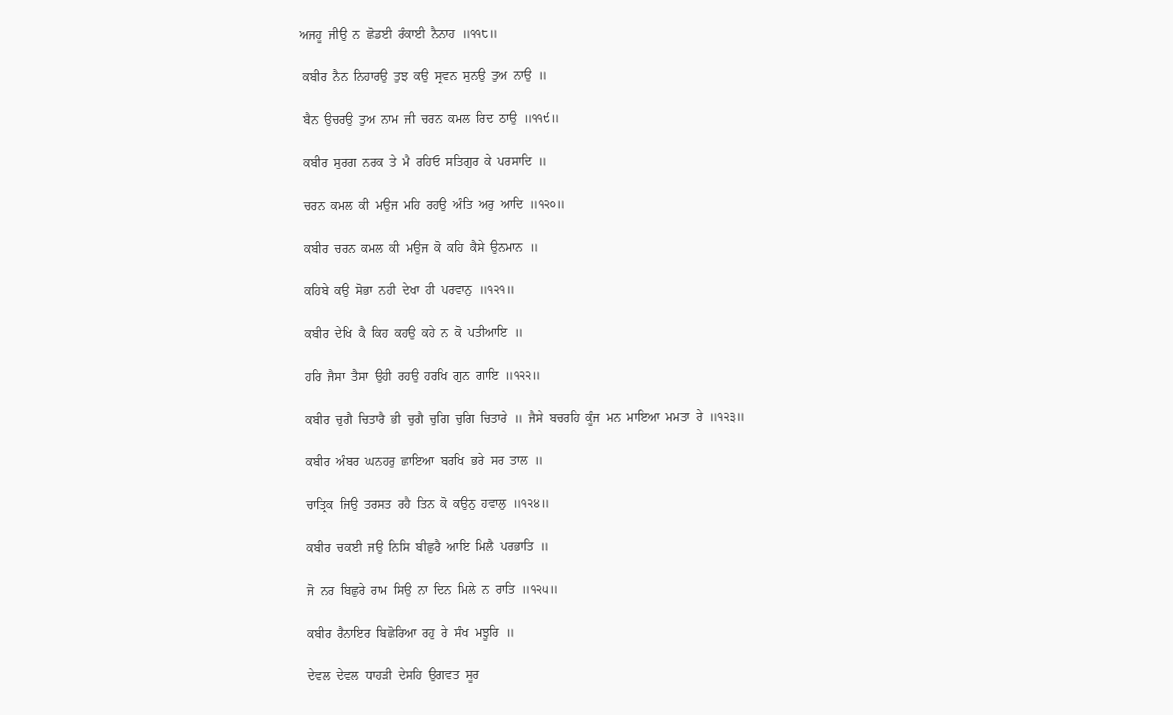ਅਜਹੂ  ਜੀਉ  ਨ  ਛੋਡਈ  ਰੰਕਾਈ  ਨੈਨਾਹ  ॥੧੧੮॥

 ਕਬੀਰ  ਨੈਨ  ਨਿਹਾਰਉ  ਤੁਝ  ਕਉ  ਸ੍ਰਵਨ  ਸੁਨਉ  ਤੁਅ  ਨਾਉ  ॥

 ਬੈਨ  ਉਚਰਉ  ਤੁਅ  ਨਾਮ  ਜੀ  ਚਰਨ  ਕਮਲ  ਰਿਦ  ਠਾਉ  ॥੧੧੯॥

 ਕਬੀਰ  ਸੁਰਗ  ਨਰਕ  ਤੇ  ਮੈ  ਰਹਿਓ  ਸਤਿਗੁਰ  ਕੇ  ਪਰਸਾਦਿ  ॥

 ਚਰਨ  ਕਮਲ  ਕੀ  ਮਉਜ  ਮਹਿ  ਰਹਉ  ਅੰਤਿ  ਅਰੁ  ਆਦਿ  ॥੧੨੦॥

 ਕਬੀਰ  ਚਰਨ  ਕਮਲ  ਕੀ  ਮਉਜ  ਕੋ  ਕਹਿ  ਕੈਸੇ  ਉਨਮਾਨ  ॥

 ਕਹਿਬੇ  ਕਉ  ਸੋਭਾ  ਨਹੀ  ਦੇਖਾ  ਹੀ  ਪਰਵਾਨੁ  ॥੧੨੧॥

 ਕਬੀਰ  ਦੇਖਿ  ਕੈ  ਕਿਹ  ਕਹਉ  ਕਹੇ  ਨ  ਕੋ  ਪਤੀਆਇ  ॥

 ਹਰਿ  ਜੈਸਾ  ਤੈਸਾ  ਉਹੀ  ਰਹਉ  ਹਰਖਿ  ਗੁਨ  ਗਾਇ  ॥੧੨੨॥

 ਕਬੀਰ  ਚੁਗੈ  ਚਿਤਾਰੈ  ਭੀ  ਚੁਗੈ  ਚੁਗਿ  ਚੁਗਿ  ਚਿਤਾਰੇ  ॥  ਜੈਸੇ  ਬਚਰਹਿ  ਕੂੰਜ  ਮਨ  ਮਾਇਆ  ਮਮਤਾ  ਰੇ  ॥੧੨੩॥

 ਕਬੀਰ  ਅੰਬਰ  ਘਨਹਰੁ  ਛਾਇਆ  ਬਰਖਿ  ਭਰੇ  ਸਰ  ਤਾਲ  ॥

 ਚਾਤ੍ਰਿਕ  ਜਿਉ  ਤਰਸਤ  ਰਹੈ  ਤਿਨ  ਕੋ  ਕਉਨੁ  ਹਵਾਲੁ  ॥੧੨੪॥

 ਕਬੀਰ  ਚਕਈ  ਜਉ  ਨਿਸਿ  ਬੀਛੁਰੈ  ਆਇ  ਮਿਲੈ  ਪਰਭਾਤਿ  ॥

 ਜੋ  ਨਰ  ਬਿਛੁਰੇ  ਰਾਮ  ਸਿਉ  ਨਾ  ਦਿਨ  ਮਿਲੇ  ਨ  ਰਾਤਿ  ॥੧੨੫॥

 ਕਬੀਰ  ਰੈਨਾਇਰ  ਬਿਛੋਰਿਆ  ਰਹੁ  ਰੇ  ਸੰਖ  ਮਝੂਰਿ  ॥

 ਦੇਵਲ  ਦੇਵਲ  ਧਾਹੜੀ  ਦੇਸਹਿ  ਉਗਵਤ  ਸੂਰ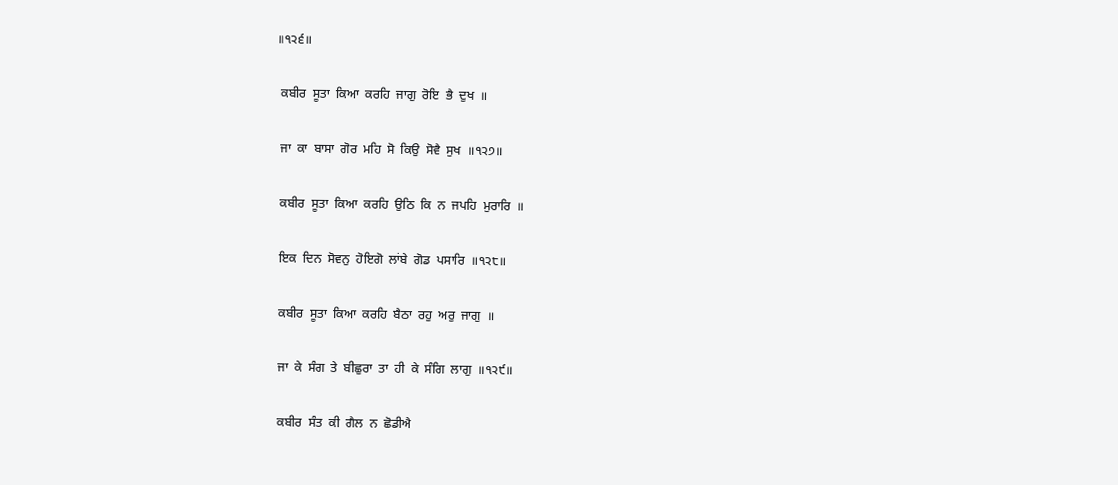॥੧੨੬॥

 ਕਬੀਰ  ਸੂਤਾ  ਕਿਆ  ਕਰਹਿ  ਜਾਗੁ  ਰੋਇ  ਭੈ  ਦੁਖ  ॥

 ਜਾ  ਕਾ  ਬਾਸਾ  ਗੋਰ  ਮਹਿ  ਸੋ  ਕਿਉ  ਸੋਵੈ  ਸੁਖ  ॥੧੨੭॥

 ਕਬੀਰ  ਸੂਤਾ  ਕਿਆ  ਕਰਹਿ  ਉਠਿ  ਕਿ  ਨ  ਜਪਹਿ  ਮੁਰਾਰਿ  ॥

 ਇਕ  ਦਿਨ  ਸੋਵਨੁ  ਹੋਇਗੋ  ਲਾਂਬੇ  ਗੋਡ  ਪਸਾਰਿ  ॥੧੨੮॥

 ਕਬੀਰ  ਸੂਤਾ  ਕਿਆ  ਕਰਹਿ  ਬੈਠਾ  ਰਹੁ  ਅਰੁ  ਜਾਗੁ  ॥

 ਜਾ  ਕੇ  ਸੰਗ  ਤੇ  ਬੀਛੁਰਾ  ਤਾ  ਹੀ  ਕੇ  ਸੰਗਿ  ਲਾਗੁ  ॥੧੨੯॥

 ਕਬੀਰ  ਸੰਤ  ਕੀ  ਗੈਲ  ਨ  ਛੋਡੀਐ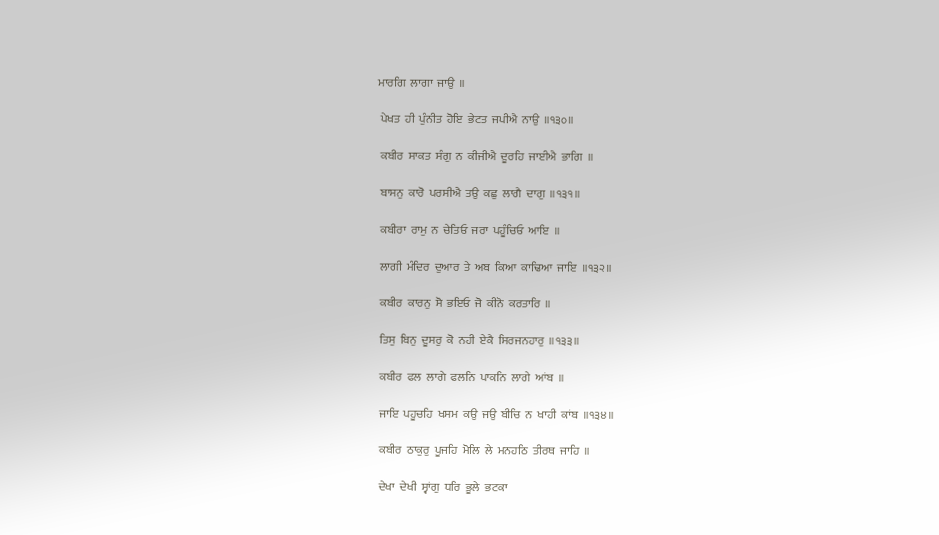ਮਾਰਗਿ  ਲਾਗਾ  ਜਾਉ  ॥

 ਪੇਖਤ  ਹੀ  ਪੁੰਨੀਤ  ਹੋਇ  ਭੇਟਤ  ਜਪੀਐ  ਨਾਉ  ॥੧੩੦॥

 ਕਬੀਰ  ਸਾਕਤ  ਸੰਗੁ  ਨ  ਕੀਜੀਐ  ਦੂਰਹਿ  ਜਾਈਐ  ਭਾਗਿ  ॥

 ਬਾਸਨੁ  ਕਾਰੋ  ਪਰਸੀਐ  ਤਉ  ਕਛੁ  ਲਾਗੈ  ਦਾਗੁ  ॥੧੩੧॥

 ਕਬੀਰਾ  ਰਾਮੁ  ਨ  ਚੇਤਿਓ  ਜਰਾ  ਪਹੂੰਚਿਓ  ਆਇ  ॥

 ਲਾਗੀ  ਮੰਦਿਰ  ਦੁਆਰ  ਤੇ  ਅਬ  ਕਿਆ  ਕਾਢਿਆ  ਜਾਇ  ॥੧੩੨॥

 ਕਬੀਰ  ਕਾਰਨੁ  ਸੋ  ਭਇਓ  ਜੋ  ਕੀਨੋ  ਕਰਤਾਰਿ  ॥

 ਤਿਸੁ  ਬਿਨੁ  ਦੂਸਰੁ  ਕੋ  ਨਹੀ  ਏਕੈ  ਸਿਰਜਨਹਾਰੁ  ॥੧੩੩॥

 ਕਬੀਰ  ਫਲ  ਲਾਗੇ  ਫਲਨਿ  ਪਾਕਨਿ  ਲਾਗੇ  ਆਂਬ  ॥

 ਜਾਇ  ਪਹੂਚਹਿ  ਖਸਮ  ਕਉ  ਜਉ  ਬੀਚਿ  ਨ  ਖਾਹੀ  ਕਾਂਬ  ॥੧੩੪॥

 ਕਬੀਰ  ਠਾਕੁਰੁ  ਪੂਜਹਿ  ਮੋਲਿ  ਲੇ  ਮਨਹਠਿ  ਤੀਰਥ  ਜਾਹਿ  ॥

 ਦੇਖਾ  ਦੇਖੀ  ਸ੍ਵਾਂਗੁ  ਧਰਿ  ਭੂਲੇ  ਭਟਕਾ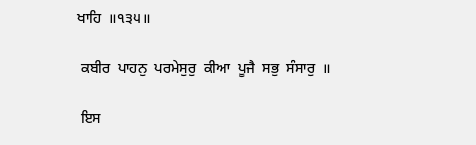ਖਾਹਿ  ॥੧੩੫॥

 ਕਬੀਰ  ਪਾਹਨੁ  ਪਰਮੇਸੁਰੁ  ਕੀਆ  ਪੂਜੈ  ਸਭੁ  ਸੰਸਾਰੁ  ॥

 ਇਸ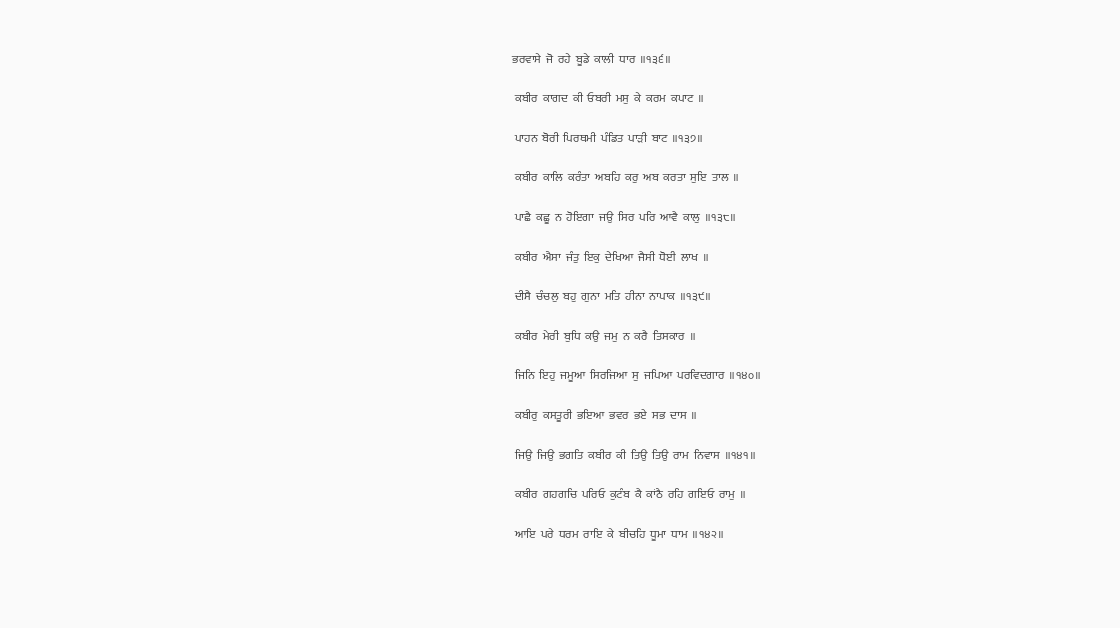ਭਰਵਾਸੇ  ਜੋ  ਰਹੇ  ਬੂਡੇ  ਕਾਲੀ  ਧਾਰ  ॥੧੩੬॥

 ਕਬੀਰ  ਕਾਗਦ  ਕੀ  ਓਬਰੀ  ਮਸੁ  ਕੇ  ਕਰਮ  ਕਪਾਟ  ॥

 ਪਾਹਨ  ਬੋਰੀ  ਪਿਰਥਮੀ  ਪੰਡਿਤ  ਪਾੜੀ  ਬਾਟ  ॥੧੩੭॥

 ਕਬੀਰ  ਕਾਲਿ  ਕਰੰਤਾ  ਅਬਹਿ  ਕਰੁ  ਅਬ  ਕਰਤਾ  ਸੁਇ  ਤਾਲ  ॥

 ਪਾਛੈ  ਕਛੂ  ਨ  ਹੋਇਗਾ  ਜਉ  ਸਿਰ  ਪਰਿ  ਆਵੈ  ਕਾਲੁ  ॥੧੩੮॥

 ਕਬੀਰ  ਐਸਾ  ਜੰਤੁ  ਇਕੁ  ਦੇਖਿਆ  ਜੈਸੀ  ਧੋਈ  ਲਾਖ  ॥

 ਦੀਸੈ  ਚੰਚਲੁ  ਬਹੁ  ਗੁਨਾ  ਮਤਿ  ਹੀਨਾ  ਨਾਪਾਕ  ॥੧੩੯॥

 ਕਬੀਰ  ਮੇਰੀ  ਬੁਧਿ  ਕਉ  ਜਮੁ  ਨ  ਕਰੈ  ਤਿਸਕਾਰ  ॥

 ਜਿਨਿ  ਇਹੁ  ਜਮੂਆ  ਸਿਰਜਿਆ  ਸੁ  ਜਪਿਆ  ਪਰਵਿਦਗਾਰ  ॥੧੪੦॥

 ਕਬੀਰੁ  ਕਸਤੂਰੀ  ਭਇਆ  ਭਵਰ  ਭਏ  ਸਭ  ਦਾਸ  ॥

 ਜਿਉ  ਜਿਉ  ਭਗਤਿ  ਕਬੀਰ  ਕੀ  ਤਿਉ  ਤਿਉ  ਰਾਮ  ਨਿਵਾਸ  ॥੧੪੧॥

 ਕਬੀਰ  ਗਹਗਚਿ  ਪਰਿਓ  ਕੁਟੰਬ  ਕੈ  ਕਾਂਠੈ  ਰਹਿ  ਗਇਓ  ਰਾਮੁ  ॥

 ਆਇ  ਪਰੇ  ਧਰਮ  ਰਾਇ  ਕੇ  ਬੀਚਹਿ  ਧੂਮਾ  ਧਾਮ  ॥੧੪੨॥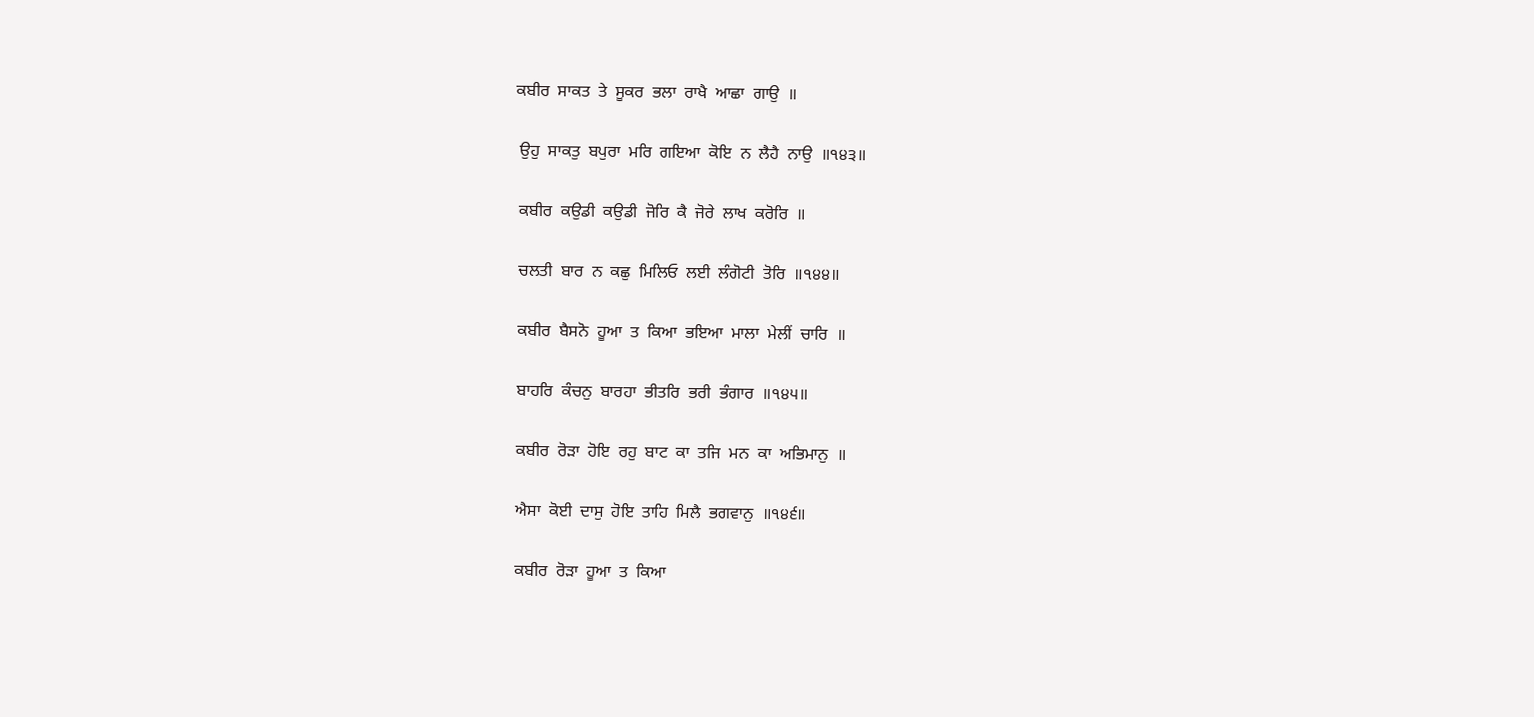ਕਬੀਰ  ਸਾਕਤ  ਤੇ  ਸੂਕਰ  ਭਲਾ  ਰਾਖੈ  ਆਛਾ  ਗਾਉ  ॥

 ਉਹੁ  ਸਾਕਤੁ  ਬਪੁਰਾ  ਮਰਿ  ਗਇਆ  ਕੋਇ  ਨ  ਲੈਹੈ  ਨਾਉ  ॥੧੪੩॥

 ਕਬੀਰ  ਕਉਡੀ  ਕਉਡੀ  ਜੋਰਿ  ਕੈ  ਜੋਰੇ  ਲਾਖ  ਕਰੋਰਿ  ॥

 ਚਲਤੀ  ਬਾਰ  ਨ  ਕਛੁ  ਮਿਲਿਓ  ਲਈ  ਲੰਗੋਟੀ  ਤੋਰਿ  ॥੧੪੪॥

 ਕਬੀਰ  ਬੈਸਨੋ  ਹੂਆ  ਤ  ਕਿਆ  ਭਇਆ  ਮਾਲਾ  ਮੇਲੀਂ  ਚਾਰਿ  ॥

 ਬਾਹਰਿ  ਕੰਚਨੁ  ਬਾਰਹਾ  ਭੀਤਰਿ  ਭਰੀ  ਭੰਗਾਰ  ॥੧੪੫॥

 ਕਬੀਰ  ਰੋੜਾ  ਹੋਇ  ਰਹੁ  ਬਾਟ  ਕਾ  ਤਜਿ  ਮਨ  ਕਾ  ਅਭਿਮਾਨੁ  ॥

 ਐਸਾ  ਕੋਈ  ਦਾਸੁ  ਹੋਇ  ਤਾਹਿ  ਮਿਲੈ  ਭਗਵਾਨੁ  ॥੧੪੬॥

 ਕਬੀਰ  ਰੋੜਾ  ਹੂਆ  ਤ  ਕਿਆ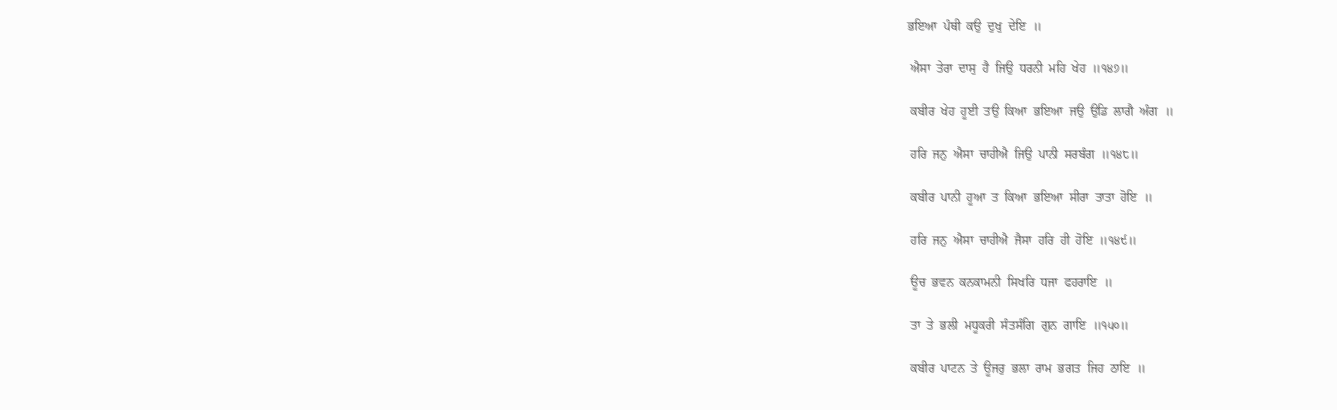ਭਇਆ  ਪੰਥੀ  ਕਉ  ਦੁਖੁ  ਦੇਇ  ॥

 ਐਸਾ  ਤੇਰਾ  ਦਾਸੁ  ਹੈ  ਜਿਉ  ਧਰਨੀ  ਮਹਿ  ਖੇਹ  ॥੧੪੭॥

 ਕਬੀਰ  ਖੇਹ  ਹੂਈ  ਤਉ  ਕਿਆ  ਭਇਆ  ਜਉ  ਉਡਿ  ਲਾਗੈ  ਅੰਗ  ॥

 ਹਰਿ  ਜਨੁ  ਐਸਾ  ਚਾਹੀਐ  ਜਿਉ  ਪਾਨੀ  ਸਰਬੰਗ  ॥੧੪੮॥

 ਕਬੀਰ  ਪਾਨੀ  ਹੂਆ  ਤ  ਕਿਆ  ਭਇਆ  ਸੀਰਾ  ਤਾਤਾ  ਹੋਇ  ॥

 ਹਰਿ  ਜਨੁ  ਐਸਾ  ਚਾਹੀਐ  ਜੈਸਾ  ਹਰਿ  ਹੀ  ਹੋਇ  ॥੧੪੯॥

 ਊਚ  ਭਵਨ  ਕਨਕਾਮਨੀ  ਸਿਖਰਿ  ਧਜਾ  ਫਹਰਾਇ  ॥

 ਤਾ  ਤੇ  ਭਲੀ  ਮਧੂਕਰੀ  ਸੰਤਸੰਗਿ  ਗੁਨ  ਗਾਇ  ॥੧੫੦॥

 ਕਬੀਰ  ਪਾਟਨ  ਤੇ  ਊਜਰੁ  ਭਲਾ  ਰਾਮ  ਭਗਤ  ਜਿਹ  ਠਾਇ  ॥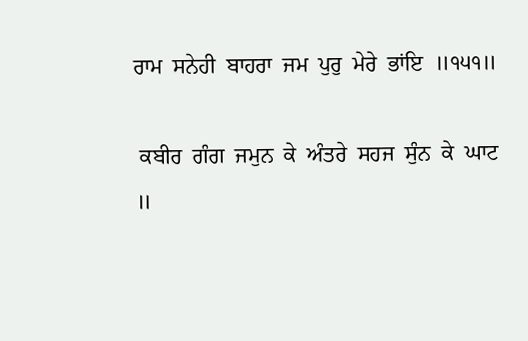ਰਾਮ  ਸਨੇਹੀ  ਬਾਹਰਾ  ਜਮ  ਪੁਰੁ  ਮੇਰੇ  ਭਾਂਇ  ॥੧੫੧॥

 ਕਬੀਰ  ਗੰਗ  ਜਮੁਨ  ਕੇ  ਅੰਤਰੇ  ਸਹਜ  ਸੁੰਨ  ਕੇ  ਘਾਟ  ॥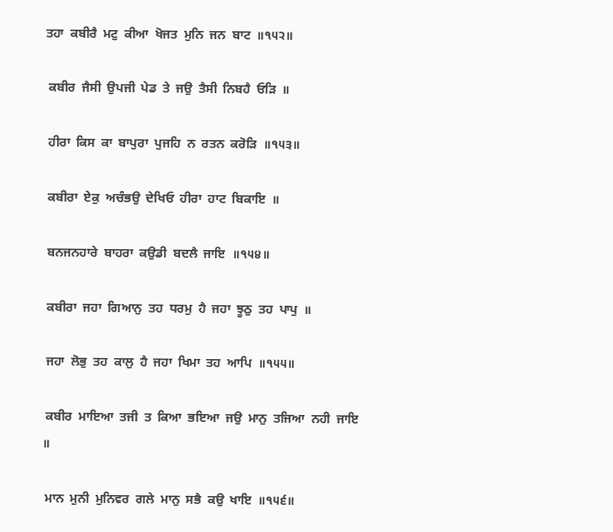ਤਹਾ  ਕਬੀਰੈ  ਮਟੁ  ਕੀਆ  ਖੋਜਤ  ਮੁਨਿ  ਜਨ  ਬਾਟ  ॥੧੫੨॥

 ਕਬੀਰ  ਜੈਸੀ  ਉਪਜੀ  ਪੇਡ  ਤੇ  ਜਉ  ਤੈਸੀ  ਨਿਬਹੈ  ਓੜਿ  ॥

 ਹੀਰਾ  ਕਿਸ  ਕਾ  ਬਾਪੁਰਾ  ਪੁਜਹਿ  ਨ  ਰਤਨ  ਕਰੋੜਿ  ॥੧੫੩॥

 ਕਬੀਰਾ  ਏਕੁ  ਅਚੰਭਉ  ਦੇਖਿਓ  ਹੀਰਾ  ਹਾਟ  ਬਿਕਾਇ  ॥

 ਬਨਜਨਹਾਰੇ  ਬਾਹਰਾ  ਕਉਡੀ  ਬਦਲੈ  ਜਾਇ  ॥੧੫੪॥

 ਕਬੀਰਾ  ਜਹਾ  ਗਿਆਨੁ  ਤਹ  ਧਰਮੁ  ਹੈ  ਜਹਾ  ਝੂਠੁ  ਤਹ  ਪਾਪੁ  ॥

 ਜਹਾ  ਲੋਭੁ  ਤਹ  ਕਾਲੁ  ਹੈ  ਜਹਾ  ਖਿਮਾ  ਤਹ  ਆਪਿ  ॥੧੫੫॥

 ਕਬੀਰ  ਮਾਇਆ  ਤਜੀ  ਤ  ਕਿਆ  ਭਇਆ  ਜਉ  ਮਾਨੁ  ਤਜਿਆ  ਨਹੀ  ਜਾਇ  ॥

 ਮਾਨ  ਮੁਨੀ  ਮੁਨਿਵਰ  ਗਲੇ  ਮਾਨੁ  ਸਭੈ  ਕਉ  ਖਾਇ  ॥੧੫੬॥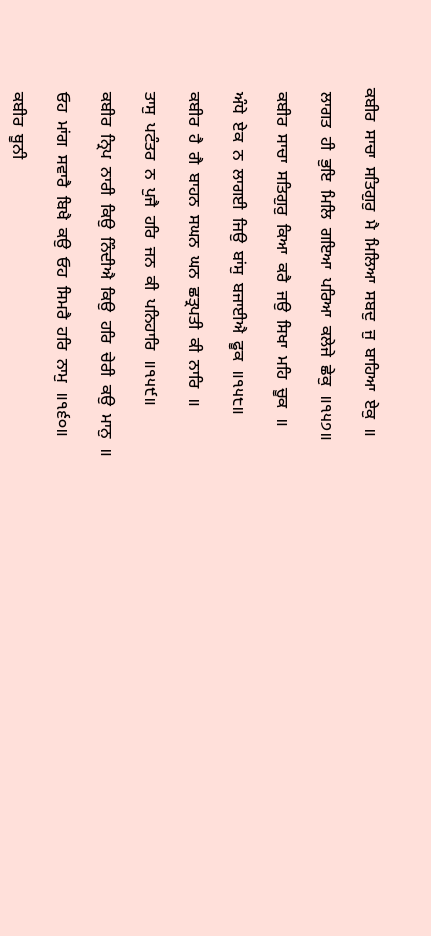ਕਬੀਰ  ਸਾਚਾ  ਸਤਿਗੁਰੁ  ਮੈ  ਮਿਲਿਆ  ਸਬਦੁ  ਜੁ  ਬਾਹਿਆ  ਏਕੁ  ॥

 ਲਾਗਤ  ਹੀ  ਭੁਇ  ਮਿਲਿ  ਗਇਆ  ਪਰਿਆ  ਕਲੇਜੇ  ਛੇਕੁ  ॥੧੫੭॥

 ਕਬੀਰ  ਸਾਚਾ  ਸਤਿਗੁਰੁ  ਕਿਆ  ਕਰੈ  ਜਉ  ਸਿਖਾ  ਮਹਿ  ਚੂਕ  ॥

 ਅੰਧੇ  ਏਕ  ਨ  ਲਾਗਈ  ਜਿਉ  ਬਾਂਸੁ  ਬਜਾਈਐ  ਫੂਕ  ॥੧੫੮॥

 ਕਬੀਰ  ਹੈ  ਗੈ  ਬਾਹਨ  ਸਘਨ  ਘਨ  ਛਤ੍ਰਪਤੀ  ਕੀ  ਨਾਰਿ  ॥

 ਤਾਸੁ  ਪਟੰਤਰ  ਨ  ਪੁਜੈ  ਹਰਿ  ਜਨ  ਕੀ  ਪਨਿਹਾਰਿ  ॥੧੫੯॥

 ਕਬੀਰ  ਨ੍ਰਿਪ  ਨਾਰੀ  ਕਿਉ  ਨਿੰਦੀਐ  ਕਿਉ  ਹਰਿ  ਚੇਰੀ  ਕਉ  ਮਾਨੁ  ॥

 ਓਹ  ਮਾਂਗ  ਸਵਾਰੈ  ਬਿਖੈ  ਕਉ  ਓਹ  ਸਿਮਰੈ  ਹਰਿ  ਨਾਮੁ  ॥੧੬੦॥

 ਕਬੀਰ  ਥੂਨੀ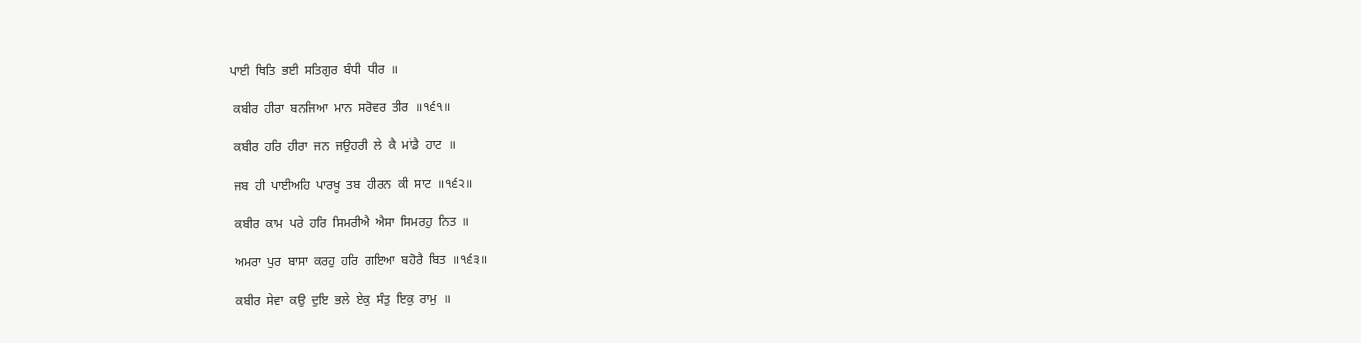ਪਾਈ  ਥਿਤਿ  ਭਈ  ਸਤਿਗੁਰ  ਬੰਧੀ  ਧੀਰ  ॥

 ਕਬੀਰ  ਹੀਰਾ  ਬਨਜਿਆ  ਮਾਨ  ਸਰੋਵਰ  ਤੀਰ  ॥੧੬੧॥

 ਕਬੀਰ  ਹਰਿ  ਹੀਰਾ  ਜਨ  ਜਉਹਰੀ  ਲੇ  ਕੈ  ਮਾਂਡੈ  ਹਾਟ  ॥

 ਜਬ  ਹੀ  ਪਾਈਅਹਿ  ਪਾਰਖੂ  ਤਬ  ਹੀਰਨ  ਕੀ  ਸਾਟ  ॥੧੬੨॥

 ਕਬੀਰ  ਕਾਮ  ਪਰੇ  ਹਰਿ  ਸਿਮਰੀਐ  ਐਸਾ  ਸਿਮਰਹੁ  ਨਿਤ  ॥

 ਅਮਰਾ  ਪੁਰ  ਬਾਸਾ  ਕਰਹੁ  ਹਰਿ  ਗਇਆ  ਬਹੋਰੈ  ਬਿਤ  ॥੧੬੩॥

 ਕਬੀਰ  ਸੇਵਾ  ਕਉ  ਦੁਇ  ਭਲੇ  ਏਕੁ  ਸੰਤੁ  ਇਕੁ  ਰਾਮੁ  ॥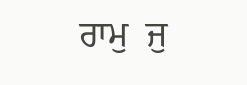ਰਾਮੁ  ਜੁ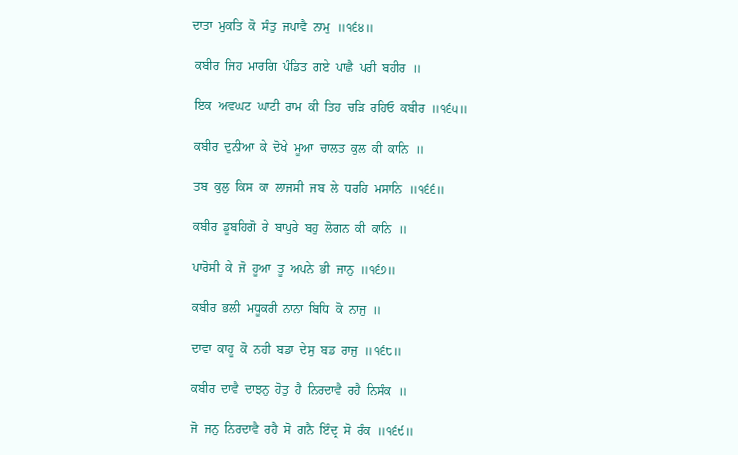ਦਾਤਾ  ਮੁਕਤਿ  ਕੋ  ਸੰਤੁ  ਜਪਾਵੈ  ਨਾਮੁ  ॥੧੬੪॥

 ਕਬੀਰ  ਜਿਹ  ਮਾਰਗਿ  ਪੰਡਿਤ  ਗਏ  ਪਾਛੈ  ਪਰੀ  ਬਹੀਰ  ॥

 ਇਕ  ਅਵਘਟ  ਘਾਟੀ  ਰਾਮ  ਕੀ  ਤਿਹ  ਚੜਿ  ਰਹਿਓ  ਕਬੀਰ  ॥੧੬੫॥

 ਕਬੀਰ  ਦੁਨੀਆ  ਕੇ  ਦੋਖੇ  ਮੂਆ  ਚਾਲਤ  ਕੁਲ  ਕੀ  ਕਾਨਿ  ॥

 ਤਬ  ਕੁਲੁ  ਕਿਸ  ਕਾ  ਲਾਜਸੀ  ਜਬ  ਲੇ  ਧਰਹਿ  ਮਸਾਨਿ  ॥੧੬੬॥

 ਕਬੀਰ  ਡੂਬਹਿਗੋ  ਰੇ  ਬਾਪੁਰੇ  ਬਹੁ  ਲੋਗਨ  ਕੀ  ਕਾਨਿ  ॥

 ਪਾਰੋਸੀ  ਕੇ  ਜੋ  ਹੂਆ  ਤੂ  ਅਪਨੇ  ਭੀ  ਜਾਨੁ  ॥੧੬੭॥

 ਕਬੀਰ  ਭਲੀ  ਮਧੂਕਰੀ  ਨਾਨਾ  ਬਿਧਿ  ਕੋ  ਨਾਜੁ  ॥

 ਦਾਵਾ  ਕਾਹੂ  ਕੋ  ਨਹੀ  ਬਡਾ  ਦੇਸੁ  ਬਡ  ਰਾਜੁ  ॥੧੬੮॥

 ਕਬੀਰ  ਦਾਵੈ  ਦਾਝਨੁ  ਹੋਤੁ  ਹੈ  ਨਿਰਦਾਵੈ  ਰਹੈ  ਨਿਸੰਕ  ॥

 ਜੋ  ਜਨੁ  ਨਿਰਦਾਵੈ  ਰਹੈ  ਸੋ  ਗਨੈ  ਇੰਦ੍ਰ  ਸੋ  ਰੰਕ  ॥੧੬੯॥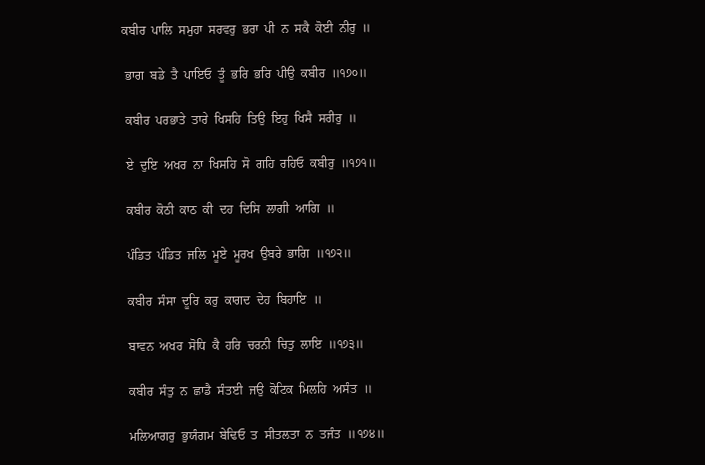ਕਬੀਰ  ਪਾਲਿ  ਸਮੁਹਾ  ਸਰਵਰੁ  ਭਰਾ  ਪੀ  ਨ  ਸਕੈ  ਕੋਈ  ਨੀਰੁ  ॥

 ਭਾਗ  ਬਡੇ  ਤੈ  ਪਾਇਓ  ਤੂੰ  ਭਰਿ  ਭਰਿ  ਪੀਉ  ਕਬੀਰ  ॥੧੭੦॥

 ਕਬੀਰ  ਪਰਭਾਤੇ  ਤਾਰੇ  ਖਿਸਹਿ  ਤਿਉ  ਇਹੁ  ਖਿਸੈ  ਸਰੀਰੁ  ॥

 ਏ  ਦੁਇ  ਅਖਰ  ਨਾ  ਖਿਸਹਿ  ਸੋ  ਗਹਿ  ਰਹਿਓ  ਕਬੀਰੁ  ॥੧੭੧॥

 ਕਬੀਰ  ਕੋਠੀ  ਕਾਠ  ਕੀ  ਦਹ  ਦਿਸਿ  ਲਾਗੀ  ਆਗਿ  ॥

 ਪੰਡਿਤ  ਪੰਡਿਤ  ਜਲਿ  ਮੂਏ  ਮੂਰਖ  ਉਬਰੇ  ਭਾਗਿ  ॥੧੭੨॥

 ਕਬੀਰ  ਸੰਸਾ  ਦੂਰਿ  ਕਰੁ  ਕਾਗਦ  ਦੇਹ  ਬਿਹਾਇ  ॥

 ਬਾਵਨ  ਅਖਰ  ਸੋਧਿ  ਕੈ  ਹਰਿ  ਚਰਨੀ  ਚਿਤੁ  ਲਾਇ  ॥੧੭੩॥

 ਕਬੀਰ  ਸੰਤੁ  ਨ  ਛਾਡੈ  ਸੰਤਈ  ਜਉ  ਕੋਟਿਕ  ਮਿਲਹਿ  ਅਸੰਤ  ॥

 ਮਲਿਆਗਰੁ  ਭੁਯੰਗਮ  ਬੇਢਿਓ  ਤ  ਸੀਤਲਤਾ  ਨ  ਤਜੰਤ  ॥੧੭੪॥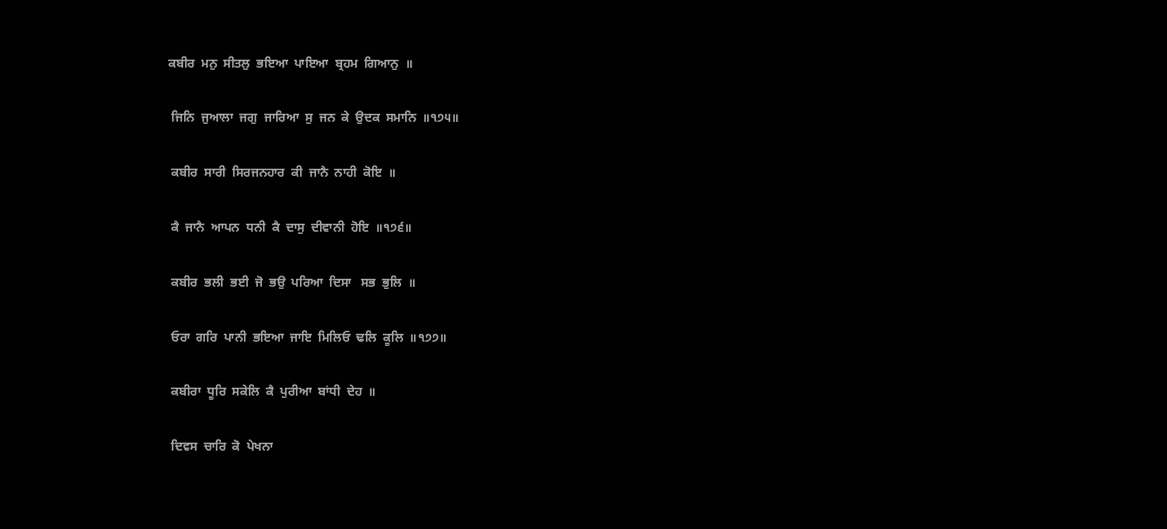ਕਬੀਰ  ਮਨੁ  ਸੀਤਲੁ  ਭਇਆ  ਪਾਇਆ  ਬ੍ਰਹਮ  ਗਿਆਨੁ  ॥

 ਜਿਨਿ  ਜੁਆਲਾ  ਜਗੁ  ਜਾਰਿਆ  ਸੁ  ਜਨ  ਕੇ  ਉਦਕ  ਸਮਾਨਿ  ॥੧੭੫॥

 ਕਬੀਰ  ਸਾਰੀ  ਸਿਰਜਨਹਾਰ  ਕੀ  ਜਾਨੈ  ਨਾਹੀ  ਕੋਇ  ॥

 ਕੈ  ਜਾਨੈ  ਆਪਨ  ਧਨੀ  ਕੈ  ਦਾਸੁ  ਦੀਵਾਨੀ  ਹੋਇ  ॥੧੭੬॥

 ਕਬੀਰ  ਭਲੀ  ਭਈ  ਜੋ  ਭਉ  ਪਰਿਆ  ਦਿਸਾ   ਸਭ  ਭੁਲਿ  ॥

 ਓਰਾ  ਗਰਿ  ਪਾਨੀ  ਭਇਆ  ਜਾਇ  ਮਿਲਿਓ  ਢਲਿ  ਕੂਲਿ  ॥੧੭੭॥

 ਕਬੀਰਾ  ਧੂਰਿ  ਸਕੇਲਿ  ਕੈ  ਪੁਰੀਆ  ਬਾਂਧੀ  ਦੇਹ  ॥

 ਦਿਵਸ  ਚਾਰਿ  ਕੋ  ਪੇਖਨਾ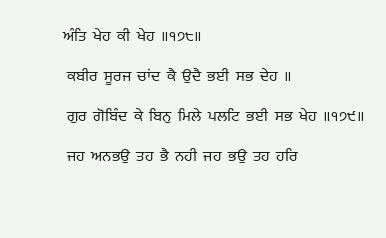ਅੰਤਿ  ਖੇਹ  ਕੀ  ਖੇਹ  ॥੧੭੮॥

 ਕਬੀਰ  ਸੂਰਜ  ਚਾਂਦ  ਕੈ  ਉਦੈ  ਭਈ  ਸਭ  ਦੇਹ  ॥

 ਗੁਰ  ਗੋਬਿੰਦ  ਕੇ  ਬਿਨੁ  ਮਿਲੇ  ਪਲਟਿ  ਭਈ  ਸਭ  ਖੇਹ  ॥੧੭੯॥

 ਜਹ  ਅਨਭਉ  ਤਹ  ਭੈ  ਨਹੀ  ਜਹ  ਭਉ  ਤਹ  ਹਰਿ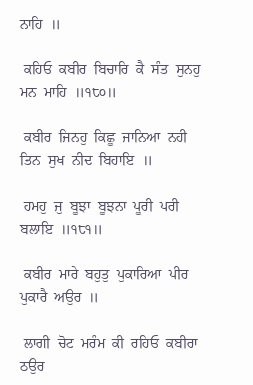ਨਾਹਿ  ॥

 ਕਹਿਓ  ਕਬੀਰ  ਬਿਚਾਰਿ  ਕੈ  ਸੰਤ  ਸੁਨਹੁ  ਮਨ  ਮਾਹਿ  ॥੧੮੦॥

 ਕਬੀਰ  ਜਿਨਹੁ  ਕਿਛੂ  ਜਾਨਿਆ  ਨਹੀ  ਤਿਨ  ਸੁਖ  ਨੀਦ  ਬਿਹਾਇ  ॥

 ਹਮਹੁ  ਜੁ  ਬੂਝਾ  ਬੂਝਨਾ  ਪੂਰੀ  ਪਰੀ  ਬਲਾਇ  ॥੧੮੧॥

 ਕਬੀਰ  ਮਾਰੇ  ਬਹੁਤੁ  ਪੁਕਾਰਿਆ  ਪੀਰ  ਪੁਕਾਰੈ  ਅਉਰ  ॥

 ਲਾਗੀ  ਚੋਟ  ਮਰੰਮ  ਕੀ  ਰਹਿਓ  ਕਬੀਰਾ  ਠਉਰ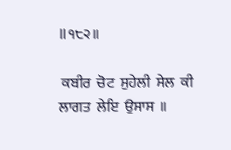॥੧੮੨॥

 ਕਬੀਰ  ਚੋਟ  ਸੁਹੇਲੀ  ਸੇਲ  ਕੀ  ਲਾਗਤ  ਲੇਇ  ਉਸਾਸ  ॥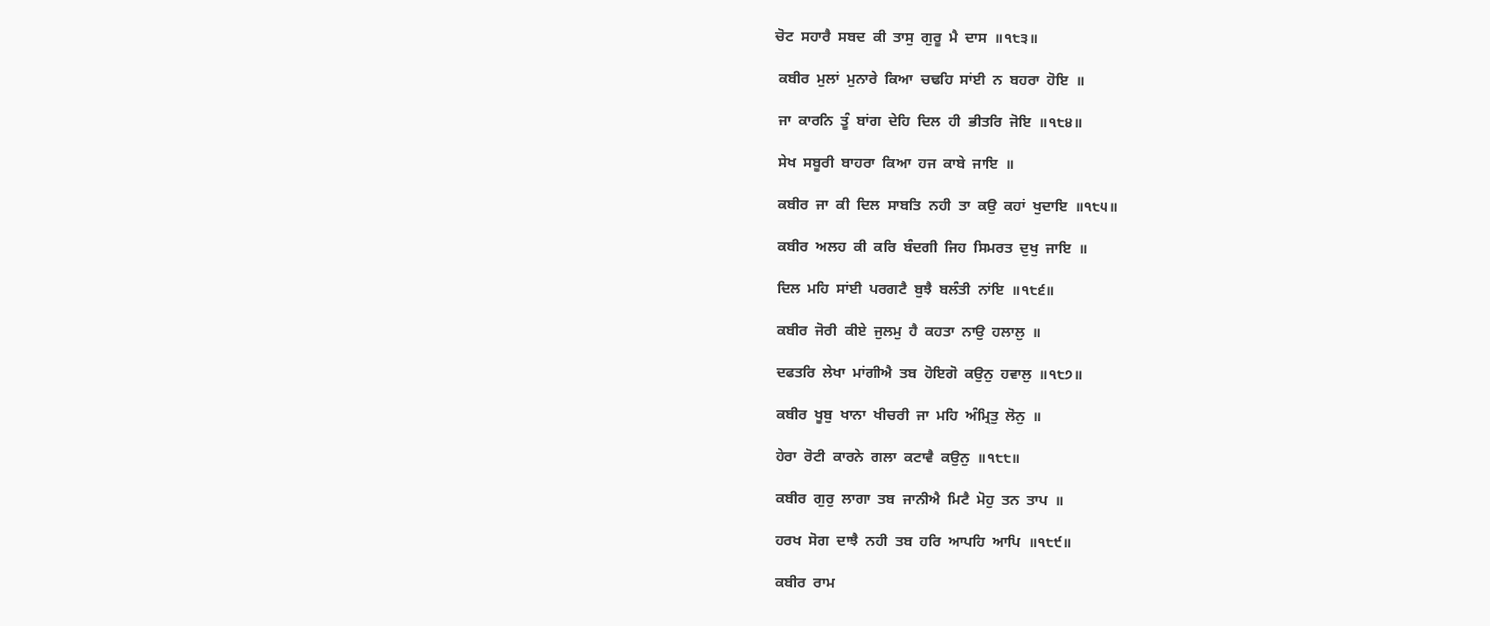ਚੋਟ  ਸਹਾਰੈ  ਸਬਦ  ਕੀ  ਤਾਸੁ  ਗੁਰੂ  ਮੈ  ਦਾਸ  ॥੧੮੩॥

 ਕਬੀਰ  ਮੁਲਾਂ  ਮੁਨਾਰੇ  ਕਿਆ  ਚਢਹਿ  ਸਾਂਈ  ਨ  ਬਹਰਾ  ਹੋਇ  ॥

 ਜਾ  ਕਾਰਨਿ  ਤੂੰ  ਬਾਂਗ  ਦੇਹਿ  ਦਿਲ  ਹੀ  ਭੀਤਰਿ  ਜੋਇ  ॥੧੮੪॥

 ਸੇਖ  ਸਬੂਰੀ  ਬਾਹਰਾ  ਕਿਆ  ਹਜ  ਕਾਬੇ  ਜਾਇ  ॥

 ਕਬੀਰ  ਜਾ  ਕੀ  ਦਿਲ  ਸਾਬਤਿ  ਨਹੀ  ਤਾ  ਕਉ  ਕਹਾਂ  ਖੁਦਾਇ  ॥੧੮੫॥

 ਕਬੀਰ  ਅਲਹ  ਕੀ  ਕਰਿ  ਬੰਦਗੀ  ਜਿਹ  ਸਿਮਰਤ  ਦੁਖੁ  ਜਾਇ  ॥

 ਦਿਲ  ਮਹਿ  ਸਾਂਈ  ਪਰਗਟੈ  ਬੁਝੈ  ਬਲੰਤੀ  ਨਾਂਇ  ॥੧੮੬॥

 ਕਬੀਰ  ਜੋਰੀ  ਕੀਏ  ਜੁਲਮੁ  ਹੈ  ਕਹਤਾ  ਨਾਉ  ਹਲਾਲੁ  ॥

 ਦਫਤਰਿ  ਲੇਖਾ  ਮਾਂਗੀਐ  ਤਬ  ਹੋਇਗੋ  ਕਉਨੁ  ਹਵਾਲੁ  ॥੧੮੭॥

 ਕਬੀਰ  ਖੂਬੁ  ਖਾਨਾ  ਖੀਚਰੀ  ਜਾ  ਮਹਿ  ਅੰਮ੍ਰਿਤੁ  ਲੋਨੁ  ॥

 ਹੇਰਾ  ਰੋਟੀ  ਕਾਰਨੇ  ਗਲਾ  ਕਟਾਵੈ  ਕਉਨੁ  ॥੧੮੮॥

 ਕਬੀਰ  ਗੁਰੁ  ਲਾਗਾ  ਤਬ  ਜਾਨੀਐ  ਮਿਟੈ  ਮੋਹੁ  ਤਨ  ਤਾਪ  ॥

 ਹਰਖ  ਸੋਗ  ਦਾਝੈ  ਨਹੀ  ਤਬ  ਹਰਿ  ਆਪਹਿ  ਆਪਿ  ॥੧੮੯॥

 ਕਬੀਰ  ਰਾਮ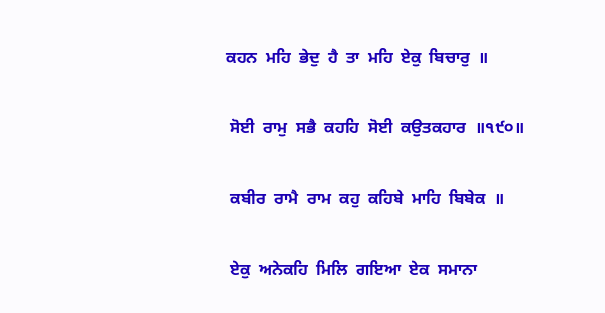ਕਹਨ  ਮਹਿ  ਭੇਦੁ  ਹੈ  ਤਾ  ਮਹਿ  ਏਕੁ  ਬਿਚਾਰੁ  ॥

 ਸੋਈ  ਰਾਮੁ  ਸਭੈ  ਕਹਹਿ  ਸੋਈ  ਕਉਤਕਹਾਰ  ॥੧੯੦॥

 ਕਬੀਰ  ਰਾਮੈ  ਰਾਮ  ਕਹੁ  ਕਹਿਬੇ  ਮਾਹਿ  ਬਿਬੇਕ  ॥

 ਏਕੁ  ਅਨੇਕਹਿ  ਮਿਲਿ  ਗਇਆ  ਏਕ  ਸਮਾਨਾ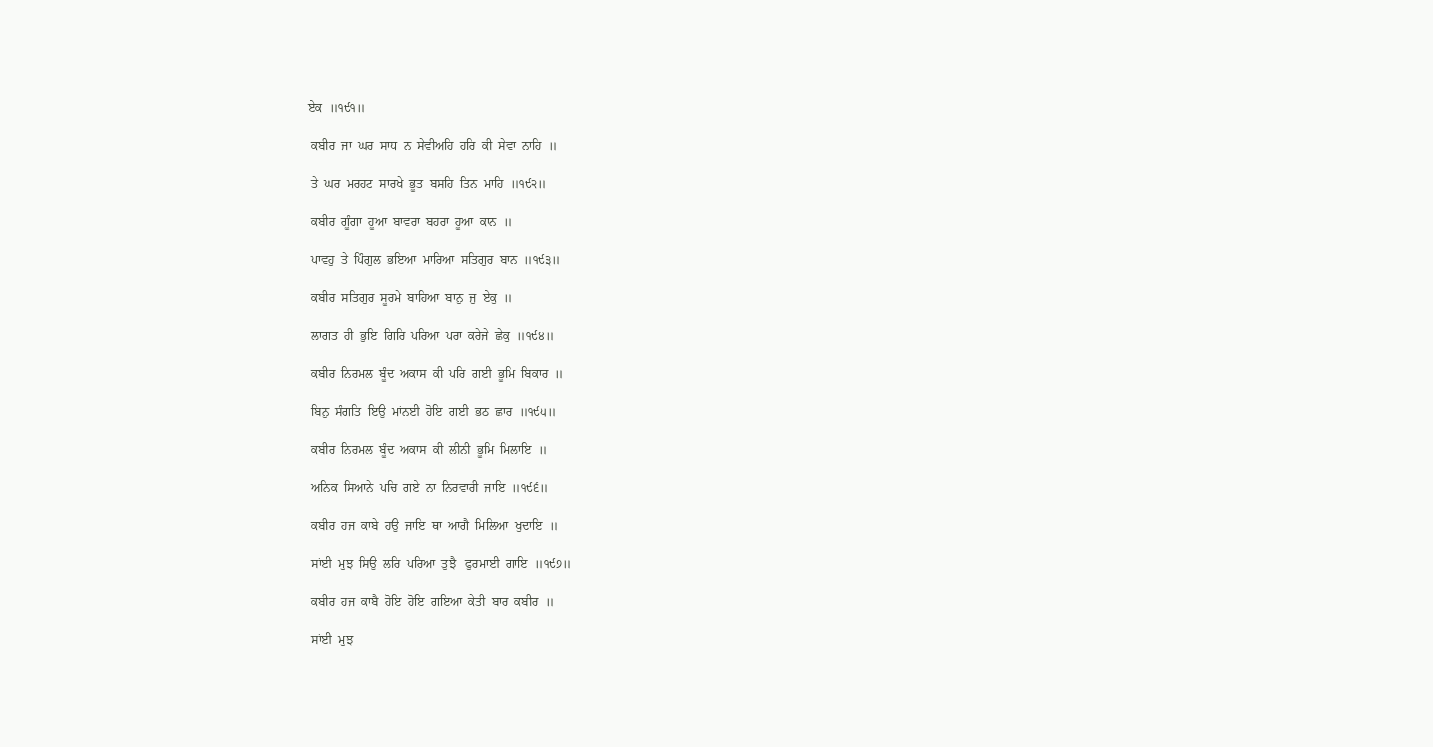ਏਕ  ॥੧੯੧॥

 ਕਬੀਰ  ਜਾ  ਘਰ  ਸਾਧ  ਨ  ਸੇਵੀਅਹਿ  ਹਰਿ  ਕੀ  ਸੇਵਾ  ਨਾਹਿ  ॥

 ਤੇ  ਘਰ  ਮਰਹਟ  ਸਾਰਖੇ  ਭੂਤ  ਬਸਹਿ  ਤਿਨ  ਮਾਹਿ  ॥੧੯੨॥

 ਕਬੀਰ  ਗੂੰਗਾ  ਹੂਆ  ਬਾਵਰਾ  ਬਹਰਾ  ਹੂਆ  ਕਾਨ  ॥

 ਪਾਵਹੁ  ਤੇ  ਪਿੰਗੁਲ  ਭਇਆ  ਮਾਰਿਆ  ਸਤਿਗੁਰ  ਬਾਨ  ॥੧੯੩॥

 ਕਬੀਰ  ਸਤਿਗੁਰ  ਸੂਰਮੇ  ਬਾਹਿਆ  ਬਾਨੁ  ਜੁ  ਏਕੁ  ॥

 ਲਾਗਤ  ਹੀ  ਭੁਇ  ਗਿਰਿ  ਪਰਿਆ  ਪਰਾ  ਕਰੇਜੇ  ਛੇਕੁ  ॥੧੯੪॥

 ਕਬੀਰ  ਨਿਰਮਲ  ਬੂੰਦ  ਅਕਾਸ  ਕੀ  ਪਰਿ  ਗਈ  ਭੂਮਿ  ਬਿਕਾਰ  ॥

 ਬਿਨੁ  ਸੰਗਤਿ  ਇਉ  ਮਾਂਨਈ  ਹੋਇ  ਗਈ  ਭਠ  ਛਾਰ  ॥੧੯੫॥

 ਕਬੀਰ  ਨਿਰਮਲ  ਬੂੰਦ  ਅਕਾਸ  ਕੀ  ਲੀਨੀ  ਭੂਮਿ  ਮਿਲਾਇ  ॥

 ਅਨਿਕ  ਸਿਆਨੇ  ਪਚਿ  ਗਏ  ਨਾ  ਨਿਰਵਾਰੀ  ਜਾਇ  ॥੧੯੬॥

 ਕਬੀਰ  ਹਜ  ਕਾਬੇ  ਹਉ  ਜਾਇ  ਥਾ  ਆਗੈ  ਮਿਲਿਆ  ਖੁਦਾਇ  ॥

 ਸਾਂਈ  ਮੁਝ  ਸਿਉ  ਲਰਿ  ਪਰਿਆ  ਤੁਝੈ   ਫੁਰਮਾਈ  ਗਾਇ  ॥੧੯੭॥

 ਕਬੀਰ  ਹਜ  ਕਾਬੈ  ਹੋਇ  ਹੋਇ  ਗਇਆ  ਕੇਤੀ  ਬਾਰ  ਕਬੀਰ  ॥

 ਸਾਂਈ  ਮੁਝ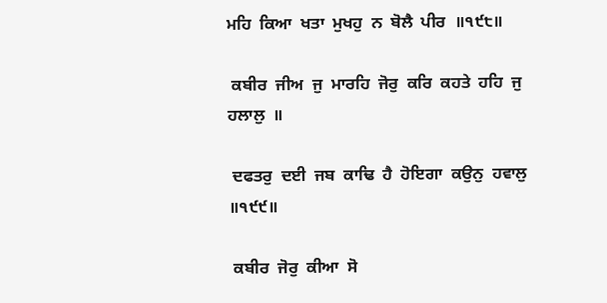ਮਹਿ  ਕਿਆ  ਖਤਾ  ਮੁਖਹੁ  ਨ  ਬੋਲੈ  ਪੀਰ  ॥੧੯੮॥

 ਕਬੀਰ  ਜੀਅ  ਜੁ  ਮਾਰਹਿ  ਜੋਰੁ  ਕਰਿ  ਕਹਤੇ  ਹਹਿ  ਜੁ  ਹਲਾਲੁ  ॥

 ਦਫਤਰੁ  ਦਈ  ਜਬ  ਕਾਢਿ  ਹੈ  ਹੋਇਗਾ  ਕਉਨੁ  ਹਵਾਲੁ  ॥੧੯੯॥

 ਕਬੀਰ  ਜੋਰੁ  ਕੀਆ  ਸੋ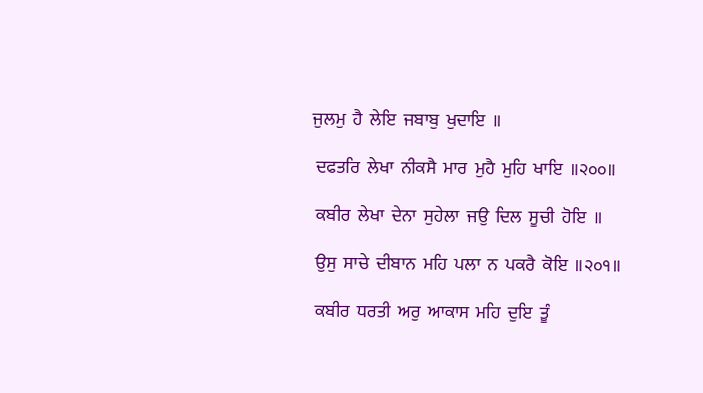ਜੁਲਮੁ  ਹੈ  ਲੇਇ  ਜਬਾਬੁ  ਖੁਦਾਇ  ॥

 ਦਫਤਰਿ  ਲੇਖਾ  ਨੀਕਸੈ  ਮਾਰ  ਮੁਹੈ  ਮੁਹਿ  ਖਾਇ  ॥੨੦੦॥

 ਕਬੀਰ  ਲੇਖਾ  ਦੇਨਾ  ਸੁਹੇਲਾ  ਜਉ  ਦਿਲ  ਸੂਚੀ  ਹੋਇ  ॥

 ਉਸੁ  ਸਾਚੇ  ਦੀਬਾਨ  ਮਹਿ  ਪਲਾ  ਨ  ਪਕਰੈ  ਕੋਇ  ॥੨੦੧॥

 ਕਬੀਰ  ਧਰਤੀ  ਅਰੁ  ਆਕਾਸ  ਮਹਿ  ਦੁਇ  ਤੂੰ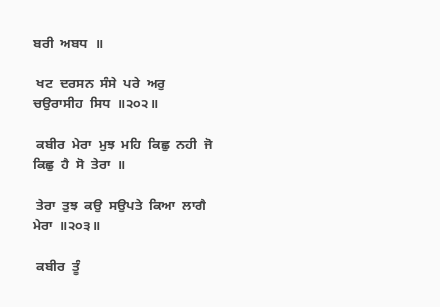ਬਰੀ  ਅਬਧ  ॥

 ਖਟ  ਦਰਸਨ  ਸੰਸੇ  ਪਰੇ  ਅਰੁ  ਚਉਰਾਸੀਹ  ਸਿਧ  ॥੨੦੨॥

 ਕਬੀਰ  ਮੇਰਾ  ਮੁਝ  ਮਹਿ  ਕਿਛੁ  ਨਹੀ  ਜੋ  ਕਿਛੁ  ਹੈ  ਸੋ  ਤੇਰਾ  ॥

 ਤੇਰਾ  ਤੁਝ  ਕਉ  ਸਉਪਤੇ  ਕਿਆ  ਲਾਗੈ  ਮੇਰਾ  ॥੨੦੩॥

 ਕਬੀਰ  ਤੂੰ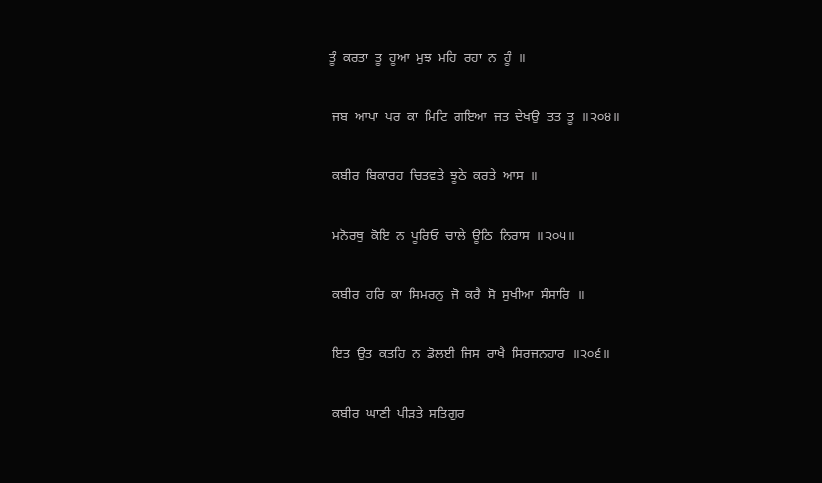ਤੂੰ  ਕਰਤਾ  ਤੂ  ਹੂਆ  ਮੁਝ  ਮਹਿ  ਰਹਾ  ਨ  ਹੂੰ  ॥

 ਜਬ  ਆਪਾ  ਪਰ  ਕਾ  ਮਿਟਿ  ਗਇਆ  ਜਤ  ਦੇਖਉ  ਤਤ  ਤੂ  ॥੨੦੪॥

 ਕਬੀਰ  ਬਿਕਾਰਹ  ਚਿਤਵਤੇ  ਝੂਠੇ  ਕਰਤੇ  ਆਸ  ॥

 ਮਨੋਰਥੁ  ਕੋਇ  ਨ  ਪੂਰਿਓ  ਚਾਲੇ  ਊਠਿ  ਨਿਰਾਸ  ॥੨੦੫॥

 ਕਬੀਰ  ਹਰਿ  ਕਾ  ਸਿਮਰਨੁ  ਜੋ  ਕਰੈ  ਸੋ  ਸੁਖੀਆ  ਸੰਸਾਰਿ  ॥

 ਇਤ  ਉਤ  ਕਤਹਿ  ਨ  ਡੋਲਈ  ਜਿਸ  ਰਾਖੈ  ਸਿਰਜਨਹਾਰ  ॥੨੦੬॥

 ਕਬੀਰ  ਘਾਣੀ  ਪੀੜਤੇ  ਸਤਿਗੁਰ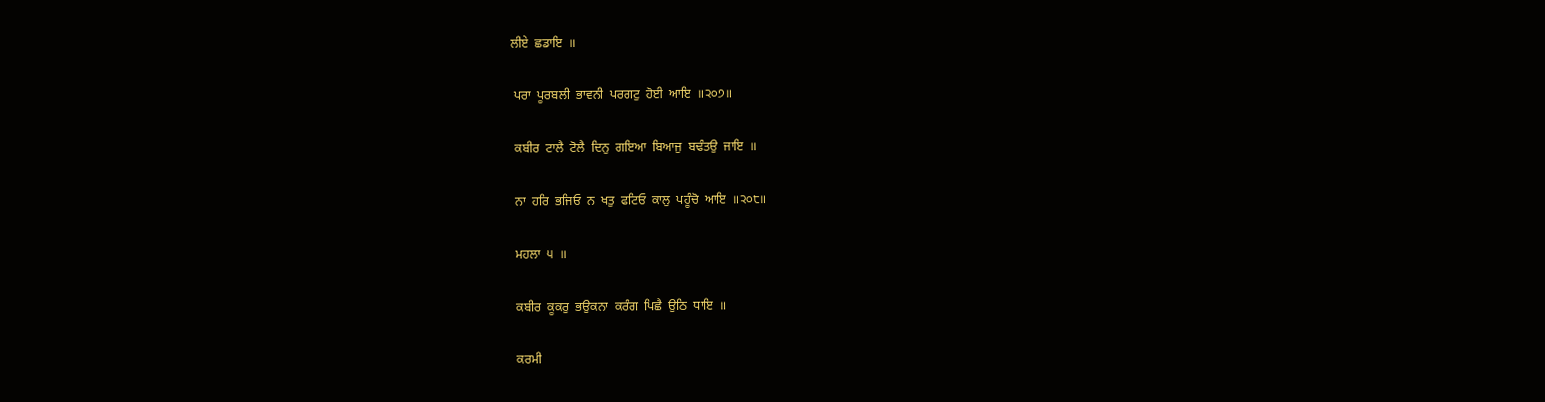ਲੀਏ  ਛਡਾਇ  ॥

 ਪਰਾ  ਪੂਰਬਲੀ  ਭਾਵਨੀ  ਪਰਗਟੁ  ਹੋਈ  ਆਇ  ॥੨੦੭॥

 ਕਬੀਰ  ਟਾਲੈ  ਟੋਲੈ  ਦਿਨੁ  ਗਇਆ  ਬਿਆਜੁ  ਬਢੰਤਉ  ਜਾਇ  ॥

 ਨਾ  ਹਰਿ  ਭਜਿਓ  ਨ  ਖਤੁ  ਫਟਿਓ  ਕਾਲੁ  ਪਹੂੰਚੋ  ਆਇ  ॥੨੦੮॥

 ਮਹਲਾ  ੫  ॥

 ਕਬੀਰ  ਕੂਕਰੁ  ਭਉਕਨਾ  ਕਰੰਗ  ਪਿਛੈ  ਉਠਿ  ਧਾਇ  ॥

 ਕਰਮੀ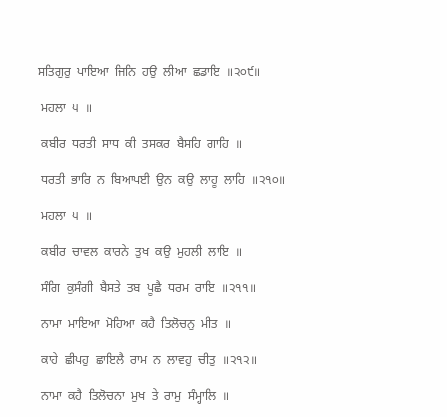ਸਤਿਗੁਰੁ  ਪਾਇਆ  ਜਿਨਿ  ਹਉ  ਲੀਆ  ਛਡਾਇ  ॥੨੦੯॥

 ਮਹਲਾ  ੫  ॥

 ਕਬੀਰ  ਧਰਤੀ  ਸਾਧ  ਕੀ  ਤਸਕਰ  ਬੈਸਹਿ  ਗਾਹਿ  ॥

 ਧਰਤੀ  ਭਾਰਿ  ਨ  ਬਿਆਪਈ  ਉਨ  ਕਉ  ਲਾਹੂ  ਲਾਹਿ  ॥੨੧੦॥

 ਮਹਲਾ  ੫  ॥

 ਕਬੀਰ  ਚਾਵਲ  ਕਾਰਨੇ  ਤੁਖ  ਕਉ  ਮੁਹਲੀ  ਲਾਇ  ॥

 ਸੰਗਿ  ਕੁਸੰਗੀ  ਬੈਸਤੇ  ਤਬ  ਪੂਛੈ  ਧਰਮ  ਰਾਇ  ॥੨੧੧॥

 ਨਾਮਾ  ਮਾਇਆ  ਮੋਹਿਆ  ਕਹੈ  ਤਿਲੋਚਨੁ  ਮੀਤ  ॥

 ਕਾਹੇ  ਛੀਪਹੁ  ਛਾਇਲੈ  ਰਾਮ  ਨ  ਲਾਵਹੁ  ਚੀਤੁ  ॥੨੧੨॥

 ਨਾਮਾ  ਕਹੈ  ਤਿਲੋਚਨਾ  ਮੁਖ  ਤੇ  ਰਾਮੁ  ਸੰਮ੍ਹਾਲਿ  ॥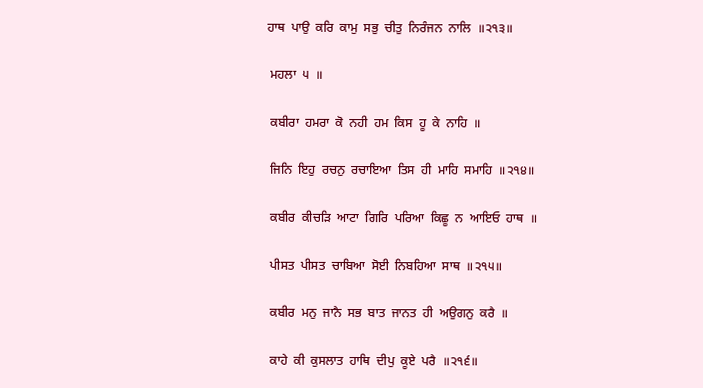ਹਾਥ  ਪਾਉ  ਕਰਿ  ਕਾਮੁ  ਸਭੁ  ਚੀਤੁ  ਨਿਰੰਜਨ  ਨਾਲਿ  ॥੨੧੩॥

 ਮਹਲਾ  ੫  ॥

 ਕਬੀਰਾ  ਹਮਰਾ  ਕੋ  ਨਹੀ  ਹਮ  ਕਿਸ  ਹੂ  ਕੇ  ਨਾਹਿ  ॥

 ਜਿਨਿ  ਇਹੁ  ਰਚਨੁ  ਰਚਾਇਆ  ਤਿਸ  ਹੀ  ਮਾਹਿ  ਸਮਾਹਿ  ॥੨੧੪॥

 ਕਬੀਰ  ਕੀਚੜਿ  ਆਟਾ  ਗਿਰਿ  ਪਰਿਆ  ਕਿਛੂ  ਨ  ਆਇਓ  ਹਾਥ  ॥

 ਪੀਸਤ  ਪੀਸਤ  ਚਾਬਿਆ  ਸੋਈ  ਨਿਬਹਿਆ  ਸਾਥ  ॥੨੧੫॥

 ਕਬੀਰ  ਮਨੁ  ਜਾਨੈ  ਸਭ  ਬਾਤ  ਜਾਨਤ  ਹੀ  ਅਉਗਨੁ  ਕਰੈ  ॥

 ਕਾਹੇ  ਕੀ  ਕੁਸਲਾਤ  ਹਾਥਿ  ਦੀਪੁ  ਕੂਏ  ਪਰੈ  ॥੨੧੬॥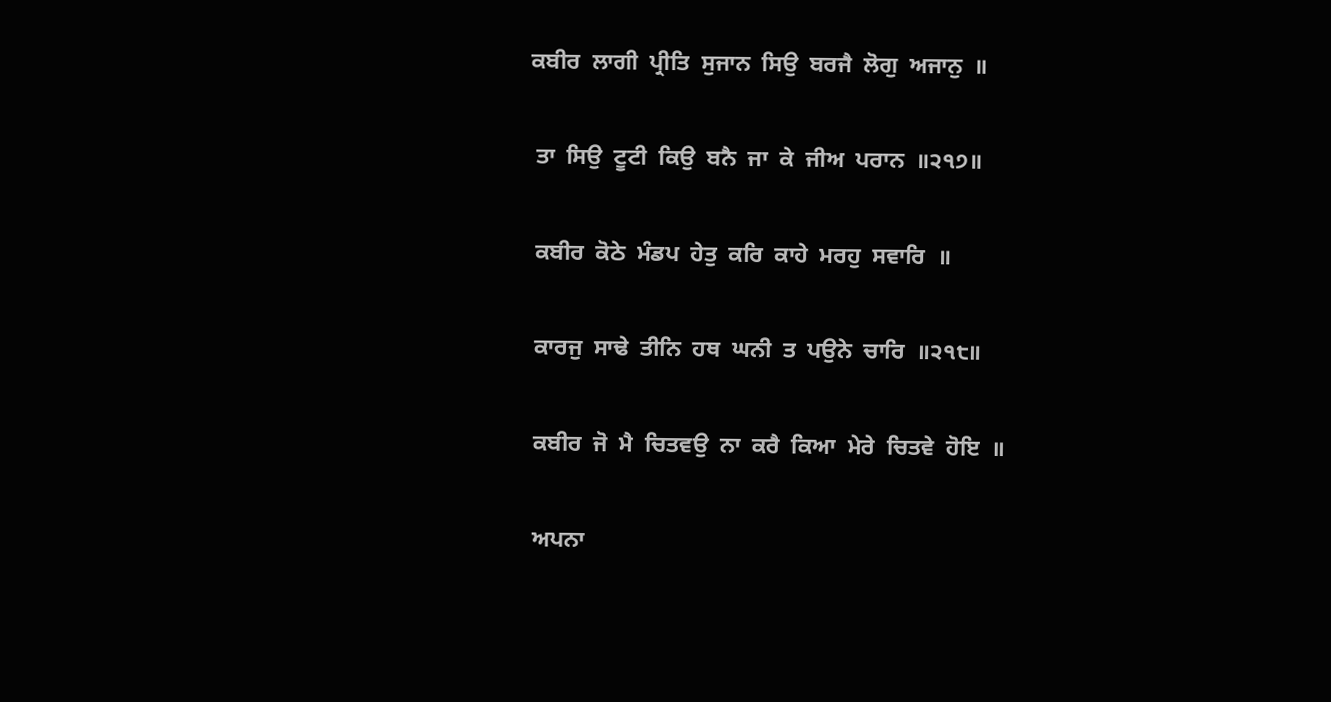ਕਬੀਰ  ਲਾਗੀ  ਪ੍ਰੀਤਿ  ਸੁਜਾਨ  ਸਿਉ  ਬਰਜੈ  ਲੋਗੁ  ਅਜਾਨੁ  ॥

 ਤਾ  ਸਿਉ  ਟੂਟੀ  ਕਿਉ  ਬਨੈ  ਜਾ  ਕੇ  ਜੀਅ  ਪਰਾਨ  ॥੨੧੭॥

 ਕਬੀਰ  ਕੋਠੇ  ਮੰਡਪ  ਹੇਤੁ  ਕਰਿ  ਕਾਹੇ  ਮਰਹੁ  ਸਵਾਰਿ  ॥

 ਕਾਰਜੁ  ਸਾਢੇ  ਤੀਨਿ  ਹਥ  ਘਨੀ  ਤ  ਪਉਨੇ  ਚਾਰਿ  ॥੨੧੮॥

 ਕਬੀਰ  ਜੋ  ਮੈ  ਚਿਤਵਉ  ਨਾ  ਕਰੈ  ਕਿਆ  ਮੇਰੇ  ਚਿਤਵੇ  ਹੋਇ  ॥

 ਅਪਨਾ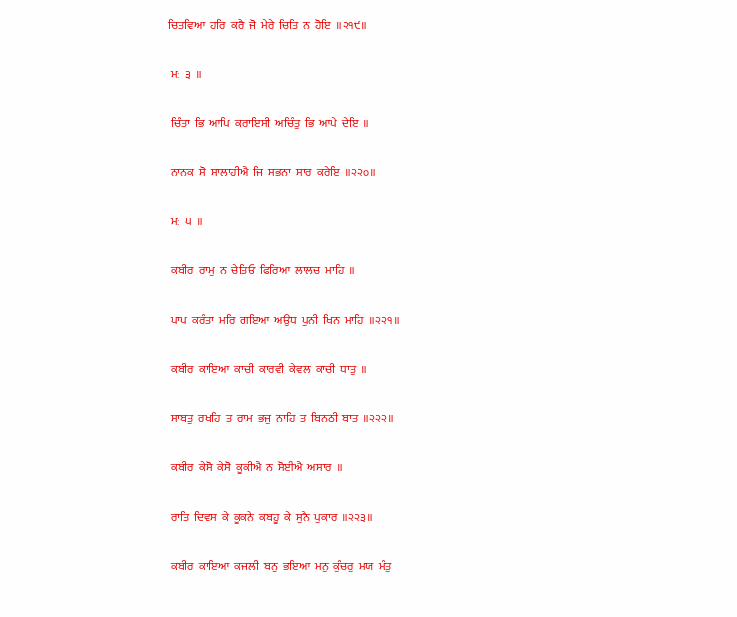ਚਿਤਵਿਆ  ਹਰਿ  ਕਰੈ  ਜੋ  ਮੇਰੇ  ਚਿਤਿ  ਨ  ਹੋਇ  ॥੨੧੯॥

 ਮਃ  ੩  ॥

 ਚਿੰਤਾ  ਭਿ  ਆਪਿ  ਕਰਾਇਸੀ  ਅਚਿੰਤੁ  ਭਿ  ਆਪੇ  ਦੇਇ  ॥

 ਨਾਨਕ  ਸੋ  ਸਾਲਾਹੀਐ  ਜਿ  ਸਭਨਾ  ਸਾਰ  ਕਰੇਇ  ॥੨੨੦॥

 ਮਃ  ੫  ॥

 ਕਬੀਰ  ਰਾਮੁ  ਨ  ਚੇਤਿਓ  ਫਿਰਿਆ  ਲਾਲਚ  ਮਾਹਿ  ॥

 ਪਾਪ  ਕਰੰਤਾ  ਮਰਿ  ਗਇਆ  ਅਉਧ  ਪੁਨੀ  ਖਿਨ  ਮਾਹਿ  ॥੨੨੧॥

 ਕਬੀਰ  ਕਾਇਆ  ਕਾਚੀ  ਕਾਰਵੀ  ਕੇਵਲ  ਕਾਚੀ  ਧਾਤੁ  ॥

 ਸਾਬਤੁ  ਰਖਹਿ  ਤ  ਰਾਮ  ਭਜੁ  ਨਾਹਿ  ਤ  ਬਿਨਠੀ  ਬਾਤ  ॥੨੨੨॥

 ਕਬੀਰ  ਕੇਸੋ  ਕੇਸੋ  ਕੂਕੀਐ  ਨ  ਸੋਈਐ  ਅਸਾਰ  ॥

 ਰਾਤਿ  ਦਿਵਸ  ਕੇ  ਕੂਕਨੇ  ਕਬਹੂ  ਕੇ  ਸੁਨੈ  ਪੁਕਾਰ  ॥੨੨੩॥

 ਕਬੀਰ  ਕਾਇਆ  ਕਜਲੀ  ਬਨੁ  ਭਇਆ  ਮਨੁ  ਕੁੰਚਰੁ  ਮਯ  ਮੰਤੁ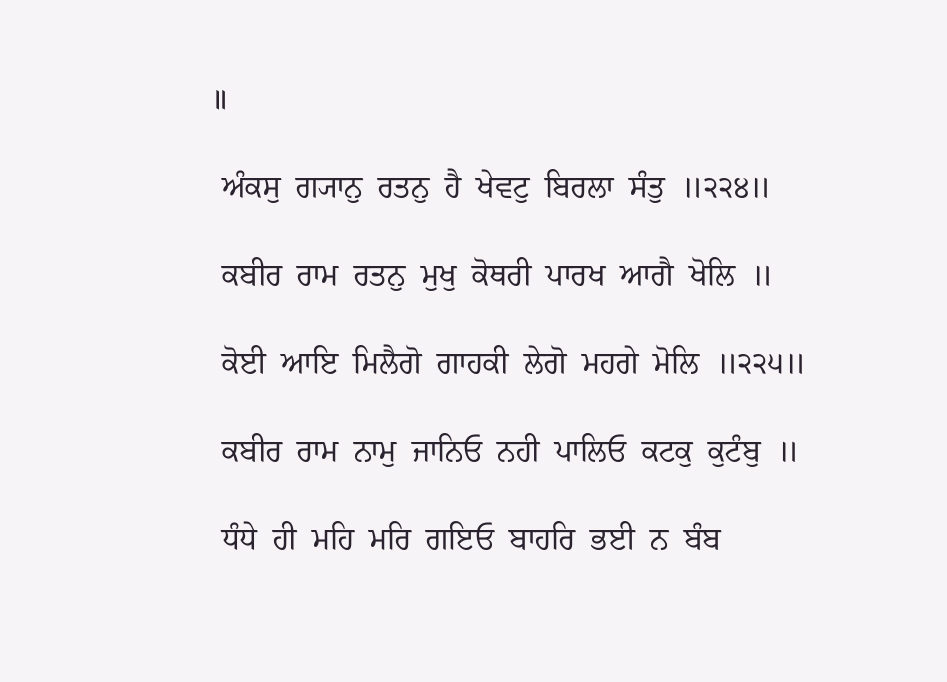॥

 ਅੰਕਸੁ  ਗ੍ਯਾਨੁ  ਰਤਨੁ  ਹੈ  ਖੇਵਟੁ  ਬਿਰਲਾ  ਸੰਤੁ  ॥੨੨੪॥

 ਕਬੀਰ  ਰਾਮ  ਰਤਨੁ  ਮੁਖੁ  ਕੋਥਰੀ  ਪਾਰਖ  ਆਗੈ  ਖੋਲਿ  ॥

 ਕੋਈ  ਆਇ  ਮਿਲੈਗੋ  ਗਾਹਕੀ  ਲੇਗੋ  ਮਹਗੇ  ਮੋਲਿ  ॥੨੨੫॥

 ਕਬੀਰ  ਰਾਮ  ਨਾਮੁ  ਜਾਨਿਓ  ਨਹੀ  ਪਾਲਿਓ  ਕਟਕੁ  ਕੁਟੰਬੁ  ॥

 ਧੰਧੇ  ਹੀ  ਮਹਿ  ਮਰਿ  ਗਇਓ  ਬਾਹਰਿ  ਭਈ  ਨ  ਬੰਬ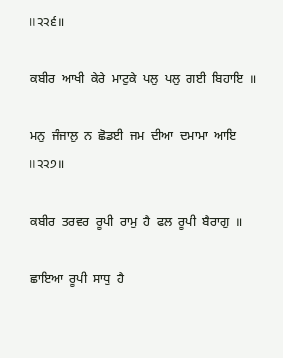॥੨੨੬॥

 ਕਬੀਰ  ਆਖੀ  ਕੇਰੇ  ਮਾਟੁਕੇ  ਪਲੁ  ਪਲੁ  ਗਈ  ਬਿਹਾਇ  ॥

 ਮਨੁ  ਜੰਜਾਲੁ  ਨ  ਛੋਡਈ  ਜਮ  ਦੀਆ  ਦਮਾਮਾ  ਆਇ  ॥੨੨੭॥

 ਕਬੀਰ  ਤਰਵਰ  ਰੂਪੀ  ਰਾਮੁ  ਹੈ  ਫਲ  ਰੂਪੀ  ਬੈਰਾਗੁ  ॥

 ਛਾਇਆ  ਰੂਪੀ  ਸਾਧੁ  ਹੈ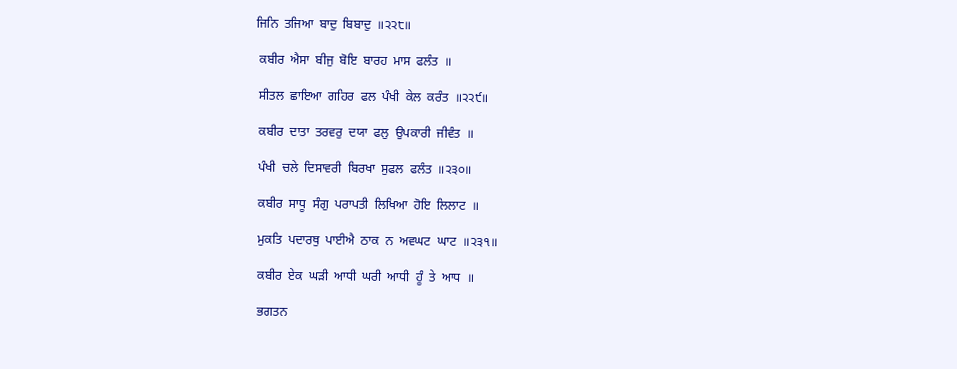ਜਿਨਿ  ਤਜਿਆ  ਬਾਦੁ  ਬਿਬਾਦੁ  ॥੨੨੮॥

 ਕਬੀਰ  ਐਸਾ  ਬੀਜੁ  ਬੋਇ  ਬਾਰਹ  ਮਾਸ  ਫਲੰਤ  ॥

 ਸੀਤਲ  ਛਾਇਆ  ਗਹਿਰ  ਫਲ  ਪੰਖੀ  ਕੇਲ  ਕਰੰਤ  ॥੨੨੯॥

 ਕਬੀਰ  ਦਾਤਾ  ਤਰਵਰੁ  ਦਯਾ  ਫਲੁ  ਉਪਕਾਰੀ  ਜੀਵੰਤ  ॥

 ਪੰਖੀ  ਚਲੇ  ਦਿਸਾਵਰੀ  ਬਿਰਖਾ  ਸੁਫਲ  ਫਲੰਤ  ॥੨੩੦॥

 ਕਬੀਰ  ਸਾਧੂ  ਸੰਗੁ  ਪਰਾਪਤੀ  ਲਿਖਿਆ  ਹੋਇ  ਲਿਲਾਟ  ॥

 ਮੁਕਤਿ  ਪਦਾਰਥੁ  ਪਾਈਐ  ਠਾਕ  ਨ  ਅਵਘਟ  ਘਾਟ  ॥੨੩੧॥

 ਕਬੀਰ  ਏਕ  ਘੜੀ  ਆਧੀ  ਘਰੀ  ਆਧੀ  ਹੂੰ  ਤੇ  ਆਧ  ॥

 ਭਗਤਨ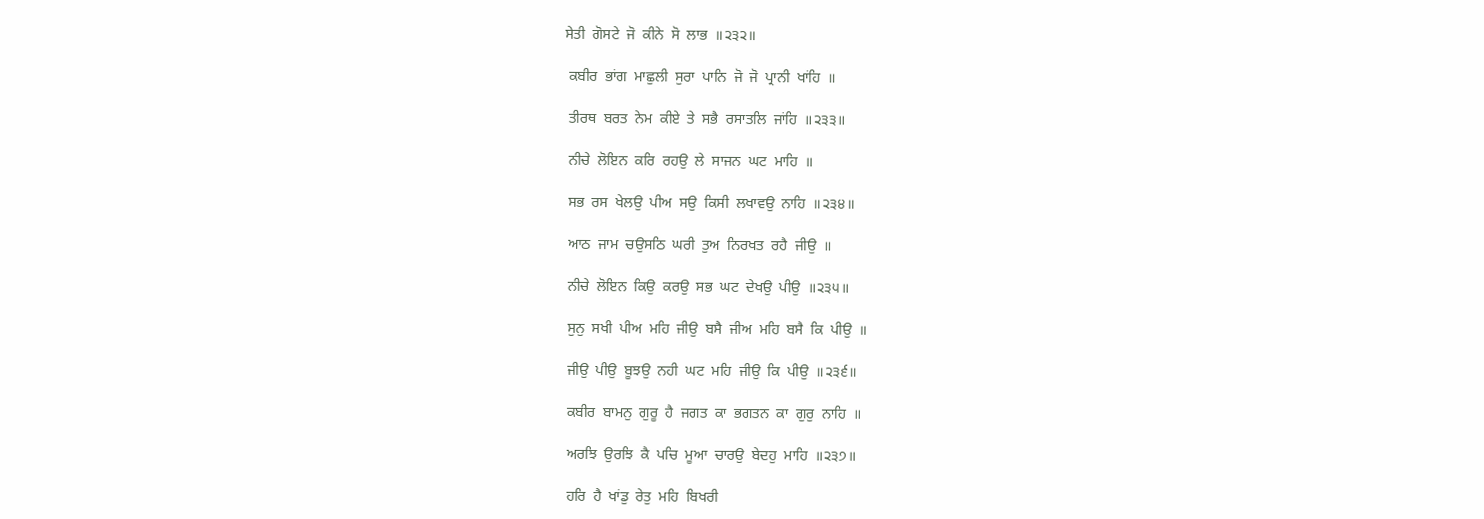ਸੇਤੀ  ਗੋਸਟੇ  ਜੋ  ਕੀਨੇ  ਸੋ  ਲਾਭ  ॥੨੩੨॥

 ਕਬੀਰ  ਭਾਂਗ  ਮਾਛੁਲੀ  ਸੁਰਾ  ਪਾਨਿ  ਜੋ  ਜੋ  ਪ੍ਰਾਨੀ  ਖਾਂਹਿ  ॥

 ਤੀਰਥ  ਬਰਤ  ਨੇਮ  ਕੀਏ  ਤੇ  ਸਭੈ  ਰਸਾਤਲਿ  ਜਾਂਹਿ  ॥੨੩੩॥

 ਨੀਚੇ  ਲੋਇਨ  ਕਰਿ  ਰਹਉ  ਲੇ  ਸਾਜਨ  ਘਟ  ਮਾਹਿ  ॥

 ਸਭ  ਰਸ  ਖੇਲਉ  ਪੀਅ  ਸਉ  ਕਿਸੀ  ਲਖਾਵਉ  ਨਾਹਿ  ॥੨੩੪॥

 ਆਠ  ਜਾਮ  ਚਉਸਠਿ  ਘਰੀ  ਤੁਅ  ਨਿਰਖਤ  ਰਹੈ  ਜੀਉ  ॥

 ਨੀਚੇ  ਲੋਇਨ  ਕਿਉ  ਕਰਉ  ਸਭ  ਘਟ  ਦੇਖਉ  ਪੀਉ  ॥੨੩੫॥

 ਸੁਨੁ  ਸਖੀ  ਪੀਅ  ਮਹਿ  ਜੀਉ  ਬਸੈ  ਜੀਅ  ਮਹਿ  ਬਸੈ  ਕਿ  ਪੀਉ  ॥

 ਜੀਉ  ਪੀਉ  ਬੂਝਉ  ਨਹੀ  ਘਟ  ਮਹਿ  ਜੀਉ  ਕਿ  ਪੀਉ  ॥੨੩੬॥

 ਕਬੀਰ  ਬਾਮਨੁ  ਗੁਰੂ  ਹੈ  ਜਗਤ  ਕਾ  ਭਗਤਨ  ਕਾ  ਗੁਰੁ  ਨਾਹਿ  ॥

 ਅਰਝਿ  ਉਰਝਿ  ਕੈ  ਪਚਿ  ਮੂਆ  ਚਾਰਉ  ਬੇਦਹੁ  ਮਾਹਿ  ॥੨੩੭॥

 ਹਰਿ  ਹੈ  ਖਾਂਡੁ  ਰੇਤੁ  ਮਹਿ  ਬਿਖਰੀ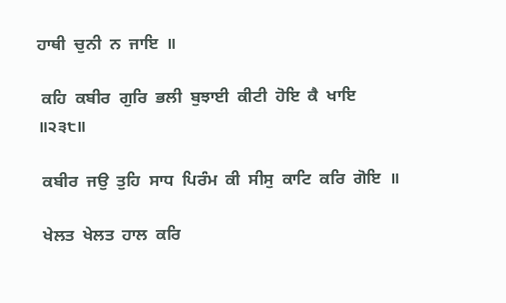ਹਾਥੀ  ਚੁਨੀ  ਨ  ਜਾਇ  ॥

 ਕਹਿ  ਕਬੀਰ  ਗੁਰਿ  ਭਲੀ  ਬੁਝਾਈ  ਕੀਟੀ  ਹੋਇ  ਕੈ  ਖਾਇ  ॥੨੩੮॥

 ਕਬੀਰ  ਜਉ  ਤੁਹਿ  ਸਾਧ  ਪਿਰੰਮ  ਕੀ  ਸੀਸੁ  ਕਾਟਿ  ਕਰਿ  ਗੋਇ  ॥

 ਖੇਲਤ  ਖੇਲਤ  ਹਾਲ  ਕਰਿ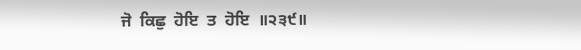ਜੋ  ਕਿਛੁ  ਹੋਇ  ਤ  ਹੋਇ  ॥੨੩੯॥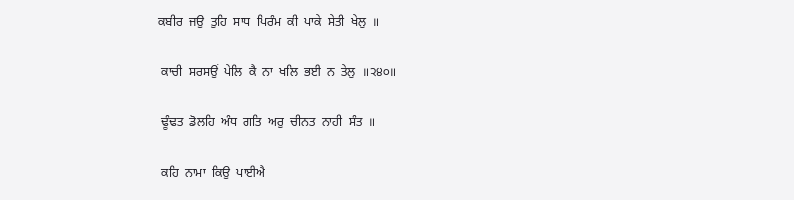ਕਬੀਰ  ਜਉ  ਤੁਹਿ  ਸਾਧ  ਪਿਰੰਮ  ਕੀ  ਪਾਕੇ  ਸੇਤੀ  ਖੇਲੁ  ॥

 ਕਾਚੀ  ਸਰਸਉਂ  ਪੇਲਿ  ਕੈ  ਨਾ  ਖਲਿ  ਭਈ  ਨ  ਤੇਲੁ  ॥੨੪੦॥

 ਢੂੰਢਤ  ਡੋਲਹਿ  ਅੰਧ  ਗਤਿ  ਅਰੁ  ਚੀਨਤ  ਨਾਹੀ  ਸੰਤ  ॥

 ਕਹਿ  ਨਾਮਾ  ਕਿਉ  ਪਾਈਐ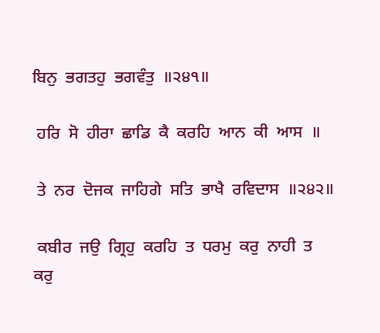ਬਿਨੁ  ਭਗਤਹੁ  ਭਗਵੰਤੁ  ॥੨੪੧॥

 ਹਰਿ  ਸੋ  ਹੀਰਾ  ਛਾਡਿ  ਕੈ  ਕਰਹਿ  ਆਨ  ਕੀ  ਆਸ  ॥

 ਤੇ  ਨਰ  ਦੋਜਕ  ਜਾਹਿਗੇ  ਸਤਿ  ਭਾਖੈ  ਰਵਿਦਾਸ  ॥੨੪੨॥

 ਕਬੀਰ  ਜਉ  ਗ੍ਰਿਹੁ  ਕਰਹਿ  ਤ  ਧਰਮੁ  ਕਰੁ  ਨਾਹੀ  ਤ  ਕਰੁ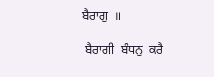ਬੈਰਾਗੁ  ॥

 ਬੈਰਾਗੀ  ਬੰਧਨੁ  ਕਰੈ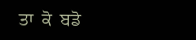ਤਾ  ਕੋ  ਬਡੋ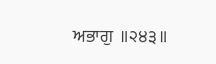ਅਭਾਗੁ  ॥੨੪੩॥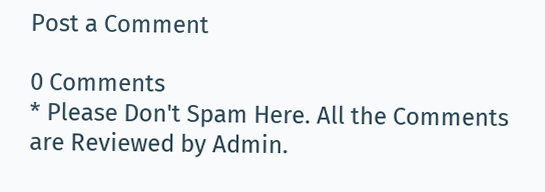Post a Comment

0 Comments
* Please Don't Spam Here. All the Comments are Reviewed by Admin.